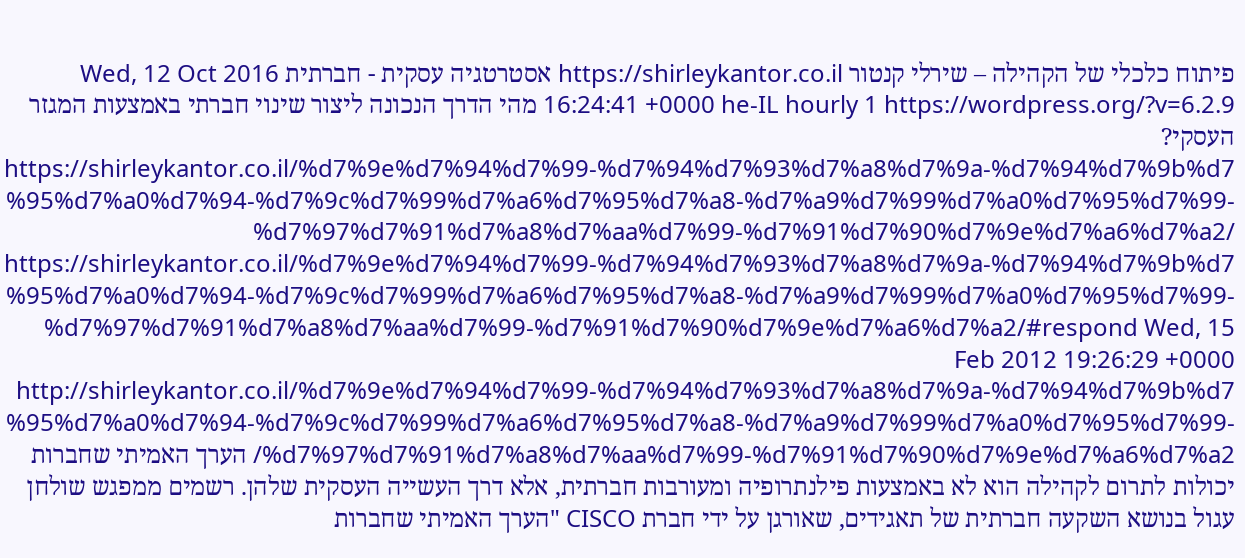פיתוח כלכלי של הקהילה – שירלי קנטור https://shirleykantor.co.il אסטרטגיה עסקית - חברתית Wed, 12 Oct 2016 16:24:41 +0000 he-IL hourly 1 https://wordpress.org/?v=6.2.9 מהי הדרך הנכונה ליצור שינוי חברתי באמצעות המגזר העסקי? https://shirleykantor.co.il/%d7%9e%d7%94%d7%99-%d7%94%d7%93%d7%a8%d7%9a-%d7%94%d7%9b%d7%95%d7%a0%d7%94-%d7%9c%d7%99%d7%a6%d7%95%d7%a8-%d7%a9%d7%99%d7%a0%d7%95%d7%99-%d7%97%d7%91%d7%a8%d7%aa%d7%99-%d7%91%d7%90%d7%9e%d7%a6%d7%a2/ https://shirleykantor.co.il/%d7%9e%d7%94%d7%99-%d7%94%d7%93%d7%a8%d7%9a-%d7%94%d7%9b%d7%95%d7%a0%d7%94-%d7%9c%d7%99%d7%a6%d7%95%d7%a8-%d7%a9%d7%99%d7%a0%d7%95%d7%99-%d7%97%d7%91%d7%a8%d7%aa%d7%99-%d7%91%d7%90%d7%9e%d7%a6%d7%a2/#respond Wed, 15 Feb 2012 19:26:29 +0000 http://shirleykantor.co.il/%d7%9e%d7%94%d7%99-%d7%94%d7%93%d7%a8%d7%9a-%d7%94%d7%9b%d7%95%d7%a0%d7%94-%d7%9c%d7%99%d7%a6%d7%95%d7%a8-%d7%a9%d7%99%d7%a0%d7%95%d7%99-%d7%97%d7%91%d7%a8%d7%aa%d7%99-%d7%91%d7%90%d7%9e%d7%a6%d7%a2/ הערך האמיתי שחברות יכולות לתרום לקהילה הוא לא באמצעות פילנתרופיה ומעורבות חברתית, אלא דרך העשייה העסקית שלהן. רשמים ממפגש שולחן עגול בנושא השקעה חברתית של תאגידים, שאורגן על ידי חברת CISCO "הערך האמיתי שחברות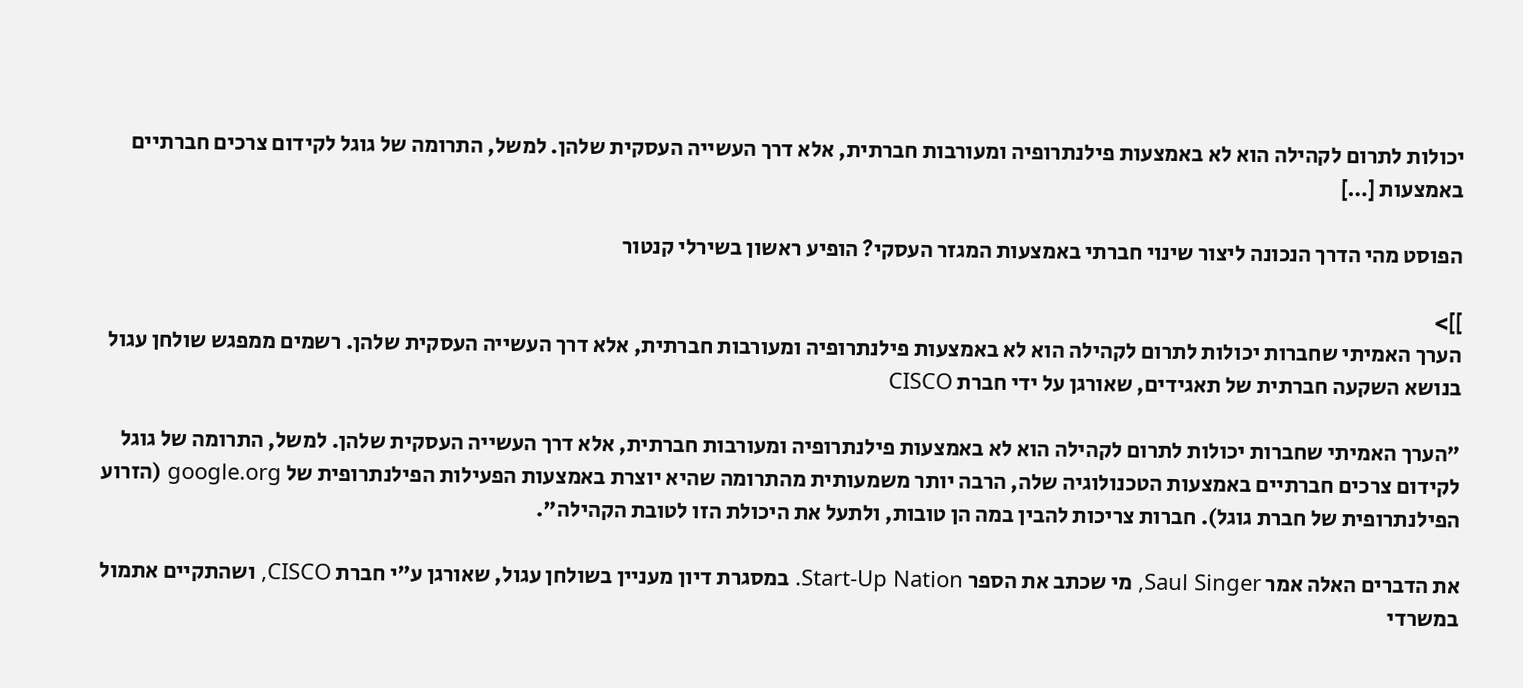יכולות לתרום לקהילה הוא לא באמצעות פילנתרופיה ומעורבות חברתית, אלא דרך העשייה העסקית שלהן. למשל, התרומה של גוגל לקידום צרכים חברתיים באמצעות […]

הפוסט מהי הדרך הנכונה ליצור שינוי חברתי באמצעות המגזר העסקי? הופיע ראשון בשירלי קנטור

]]>
הערך האמיתי שחברות יכולות לתרום לקהילה הוא לא באמצעות פילנתרופיה ומעורבות חברתית, אלא דרך העשייה העסקית שלהן. רשמים ממפגש שולחן עגול בנושא השקעה חברתית של תאגידים, שאורגן על ידי חברת CISCO

"הערך האמיתי שחברות יכולות לתרום לקהילה הוא לא באמצעות פילנתרופיה ומעורבות חברתית, אלא דרך העשייה העסקית שלהן. למשל, התרומה של גוגל לקידום צרכים חברתיים באמצעות הטכנולוגיה שלה, הרבה יותר משמעותית מהתרומה שהיא יוצרת באמצעות הפעילות הפילנתרופית של google.org (הזרוע הפילנתרופית של חברת גוגל). חברות צריכות להבין במה הן טובות, ולתעל את היכולת הזו לטובת הקהילה".

את הדברים האלה אמר Saul Singer, מי שכתב את הספר Start-Up Nation. במסגרת דיון מעניין בשולחן עגול, שאורגן ע"י חברת CISCO, ושהתקיים אתמול במשרדי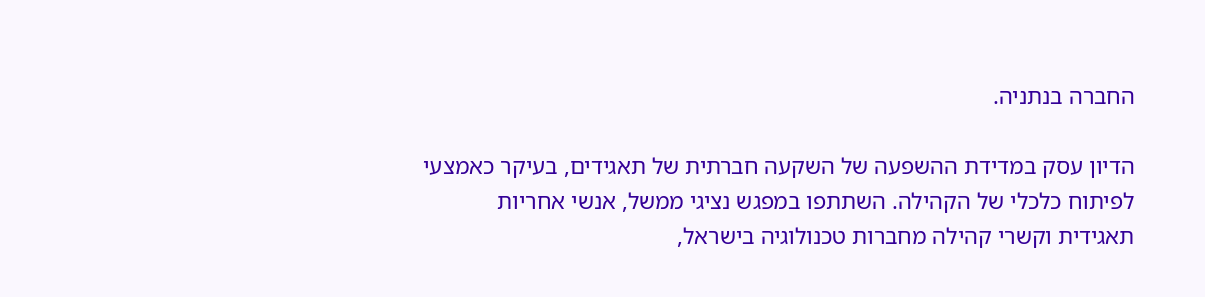החברה בנתניה.

הדיון עסק במדידת ההשפעה של השקעה חברתית של תאגידים, בעיקר כאמצעי לפיתוח כלכלי של הקהילה. השתתפו במפגש נציגי ממשל, אנשי אחריות תאגידית וקשרי קהילה מחברות טכנולוגיה בישראל,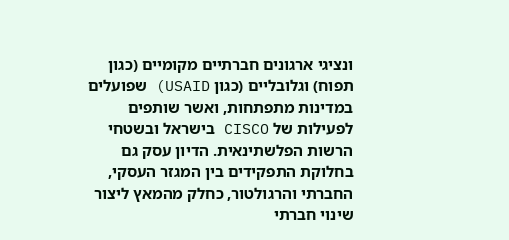ונציגי ארגונים חברתיים מקומיים (כגון תפוח) וגלובליים (כגון USAID) שפועלים במדינות מתפתחות, ואשר שותפים לפעילות של CISCO בישראל ובשטחי הרשות הפלשתינאית. הדיון עסק גם בחלוקת התפקידים בין המגזר העסקי, החברתי והרגולטור, כחלק מהמאץ ליצור שינוי חברתי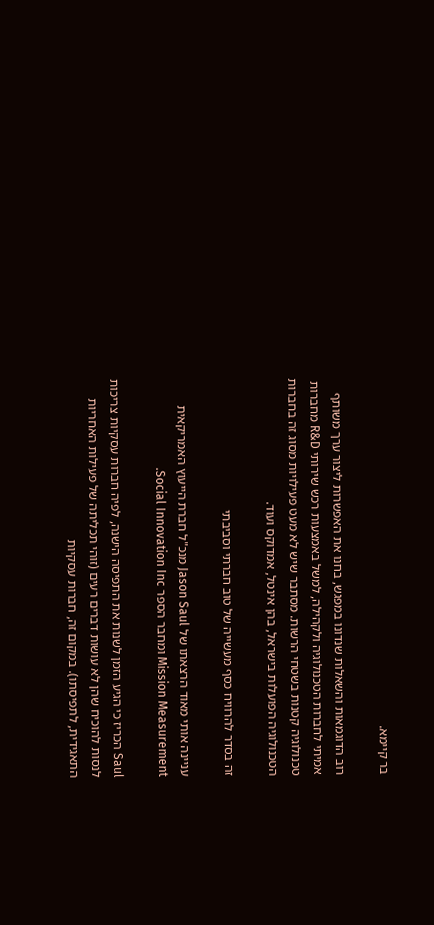בר קיימא.

רוב הדוגמאות והשאלות שנדונו במפגש, בחנו את האפשרות ליצור ערך משותף אמיתי לחברות הטכנולוגיה ולקהילה, למשל באמצעות רכש שירותי R&D מחברות טכנולוגיה קטנות בשטחי הרשות. מסתבר שיש לא מעט פעילויות מסוג זה בחברות הטכנולוגיה הפועלות בישראל, בהן אינטל, אמדוקס ועוד.

זה בסדר להרוויח כסף מעשייה של טוב חברתי וסביבתי

עניינה אותי מאוד הרצאתו של Jason Saul מנכ"ל חברת הייעוץ האמריקאית Mission Measurement ומחבר הספר Social Innovation Inc.

Saul הכריז כי הגיע הזמן לשנות את התפיסה הישנה, לפיה חברות עסקיות צריכות לנסות להוכיח שהן לא עושות דברים רעים (זוהי תכליתה של פעילות האחריות התאגידית, לתפיסתו). במקום זה, חברות עסקיות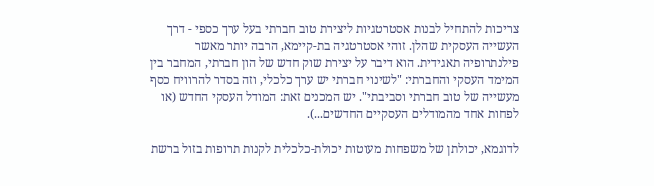צריכות להתחיל לבנות אסטרטגיות ליצירת טוב חברתי בעל ערך כספי - דרך העשייה העסקית שהלן. זוהי אסטרטגיה בת-קיימא, הרבה יותר מאשר פילנתרופיה תאגידית. הוא דיבר על יצירת שוק חדש של הון חברתי, המחבר בין המימד העסקי והחברתי: "לשינוי חברתי יש ערך כלכלי, וזה בסדר להרוויח כסף מעשייה של טוב חברתי וסביבתי". יש המכנים זאת: המודל העסקי החדש (או לפחות אחד מהמודלים העסקיים החדשים...).

לדוגמא, יכולתן של משפחות מעוטות יכולת-כלכלית לקנות תרופות בזול ברשת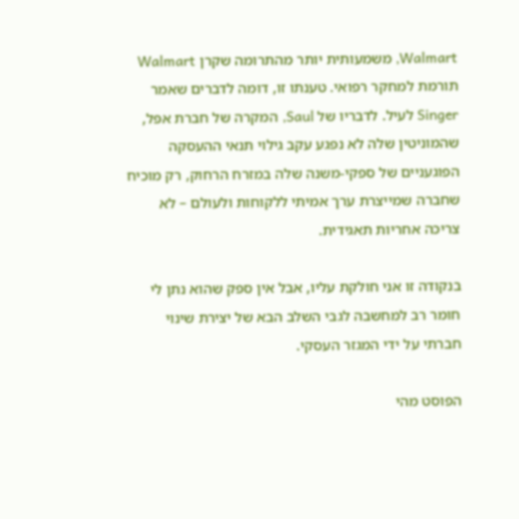Walmart, משמעותית יותר מהתרומה שקרן Walmart תורמת למחקר רפואי. טענתו זו, דומה לדברים שאמר Singer לעיל. לדבריו של Saul, המקרה של חברת אפל, שהמוניטין שלה לא נפגע עקב גילוי תנאי ההעסקה הפוגעניים של ספקי-משנה שלה במזרח הרחוק, רק מוכיח שחברה שמייצרת ערך אמיתי ללקוחות ולעולם – לא צריכה אחריות תאגידית.

בנקודה זו אני חולקת עליו, אבל אין ספק שהוא נתן לי חומר רב למחשבה לגבי השלב הבא של יצירת שינוי חברתי על ידי המגזר העסקי.

הפוסט מהי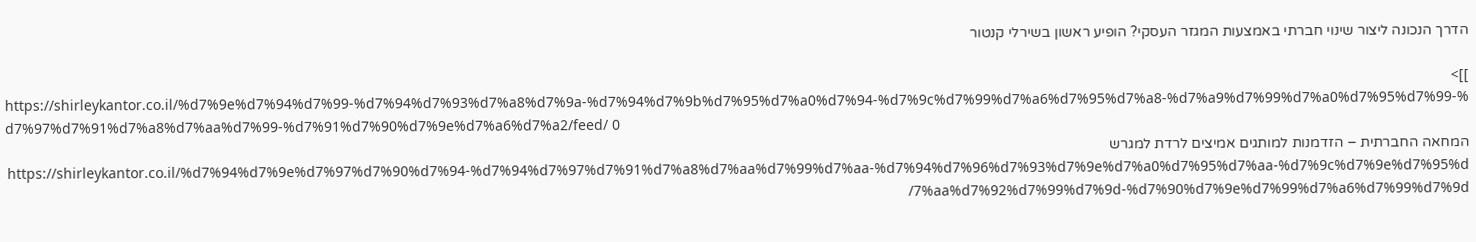הדרך הנכונה ליצור שינוי חברתי באמצעות המגזר העסקי? הופיע ראשון בשירלי קנטור

]]>
https://shirleykantor.co.il/%d7%9e%d7%94%d7%99-%d7%94%d7%93%d7%a8%d7%9a-%d7%94%d7%9b%d7%95%d7%a0%d7%94-%d7%9c%d7%99%d7%a6%d7%95%d7%a8-%d7%a9%d7%99%d7%a0%d7%95%d7%99-%d7%97%d7%91%d7%a8%d7%aa%d7%99-%d7%91%d7%90%d7%9e%d7%a6%d7%a2/feed/ 0
המחאה החברתית – הזדמנות למותגים אמיצים לרדת למגרש https://shirleykantor.co.il/%d7%94%d7%9e%d7%97%d7%90%d7%94-%d7%94%d7%97%d7%91%d7%a8%d7%aa%d7%99%d7%aa-%d7%94%d7%96%d7%93%d7%9e%d7%a0%d7%95%d7%aa-%d7%9c%d7%9e%d7%95%d7%aa%d7%92%d7%99%d7%9d-%d7%90%d7%9e%d7%99%d7%a6%d7%99%d7%9d/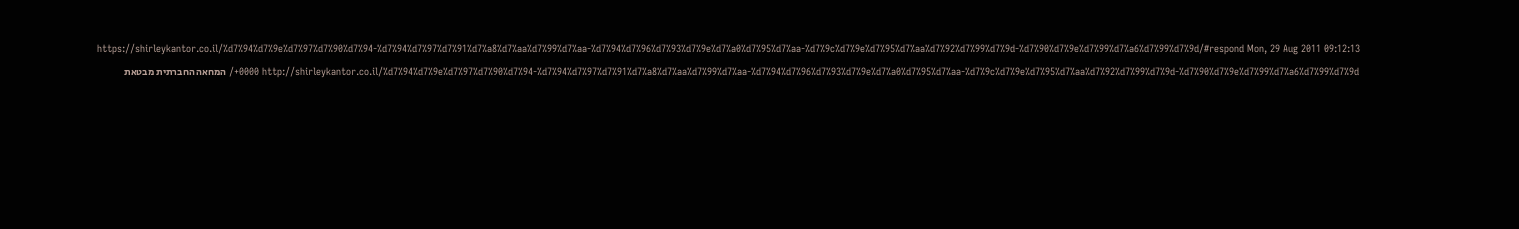https://shirleykantor.co.il/%d7%94%d7%9e%d7%97%d7%90%d7%94-%d7%94%d7%97%d7%91%d7%a8%d7%aa%d7%99%d7%aa-%d7%94%d7%96%d7%93%d7%9e%d7%a0%d7%95%d7%aa-%d7%9c%d7%9e%d7%95%d7%aa%d7%92%d7%99%d7%9d-%d7%90%d7%9e%d7%99%d7%a6%d7%99%d7%9d/#respond Mon, 29 Aug 2011 09:12:13 +0000 http://shirleykantor.co.il/%d7%94%d7%9e%d7%97%d7%90%d7%94-%d7%94%d7%97%d7%91%d7%a8%d7%aa%d7%99%d7%aa-%d7%94%d7%96%d7%93%d7%9e%d7%a0%d7%95%d7%aa-%d7%9c%d7%9e%d7%95%d7%aa%d7%92%d7%99%d7%9d-%d7%90%d7%9e%d7%99%d7%a6%d7%99%d7%9d/ המחאה החברתית מבטאת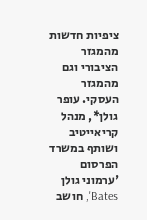ציפיות חדשות מהמגזר הציבורי וגם מהמגזר העסקי. עופר גולן*, מנהל קריאייטיב ושותף במשרד הפרסום 'ערמוני גולן Bates', חושב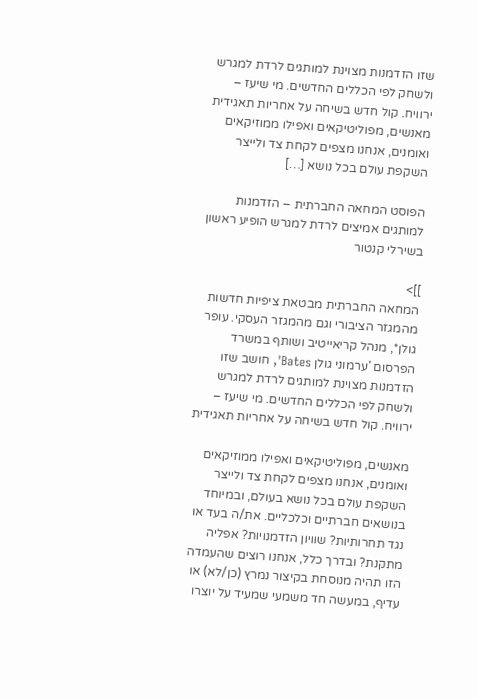שזו הזדמנות מצוינת למותגים לרדת למגרש ולשחק לפי הכללים החדשים. מי שיעז – ירוויח. קול חדש בשיחה על אחריות תאגידית מאנשים, מפוליטיקאים ואפילו ממוזיקאים ואומנים, אנחנו מצפים לקחת צד ולייצר השקפת עולם בכל נושא […]

הפוסט המחאה החברתית – הזדמנות למותגים אמיצים לרדת למגרש הופיע ראשון בשירלי קנטור

]]>
המחאה החברתית מבטאת ציפיות חדשות מהמגזר הציבורי וגם מהמגזר העסקי. עופר גולן*, מנהל קריאייטיב ושותף במשרד הפרסום 'ערמוני גולן Bates', חושב שזו הזדמנות מצוינת למותגים לרדת למגרש ולשחק לפי הכללים החדשים. מי שיעז – ירוויח. קול חדש בשיחה על אחריות תאגידית

מאנשים, מפוליטיקאים ואפילו ממוזיקאים ואומנים, אנחנו מצפים לקחת צד ולייצר השקפת עולם בכל נושא בעולם, ובמיוחד בנושאים חברתיים וכלכליים. את/ה בעד או נגד תחרותיות? שוויון הזדמנויות? אפליה מתקנת? ובדרך כלל, אנחנו רוצים שהעמדה הזו תהיה מנוסחת בקיצור נמרץ (כן/לא) או עדיף, במעשה חד משמעי שמעיד על יוצרו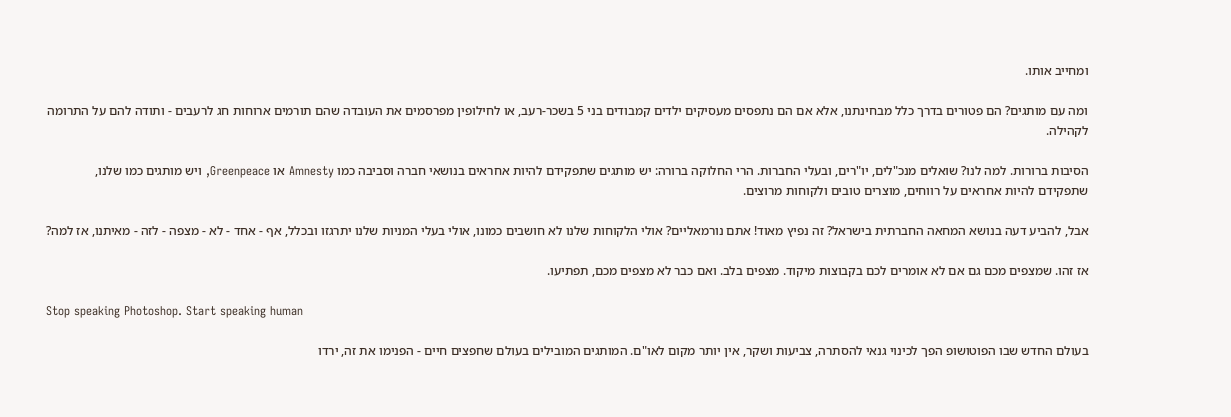ומחייב אותו.

ומה עם מותגים? הם פטורים בדרך כלל מבחינתנו, אלא אם הם נתפסים מעסיקים ילדים קמבודים בני 5 בשכר-רעב, או לחילופין מפרסמים את העובדה שהם תורמים ארוחות חג לרעבים - ותודה להם על התרומה לקהילה.

הסיבות ברורות. למה לנו? שואלים מנכ"לים, יו"רים, ובעלי החברות. הרי החלוקה ברורה: יש מותגים שתפקידם להיות אחראים בנושאי חברה וסביבה כמו Amnesty או Greenpeace, ויש מותגים כמו שלנו, שתפקידם להיות אחראים על רווחים, מוצרים טובים ולקוחות מרוצים.

אבל, להביע דעה בנושא המחאה החברתית בישראל? זה נפיץ מאוד! אתם נורמאליים? אולי הלקוחות שלנו לא חושבים כמונו, אולי בעלי המניות שלנו יתרגזו ובכלל, אף - אחד - לא - מצפה - לזה - מאיתנו, אז למה?

אז זהו. שמצפים מכם גם אם לא אומרים לכם בקבוצות מיקוד. מצפים בלב. ואם כבר לא מצפים מכם, תפתיעו.

Stop speaking Photoshop. Start speaking human

בעולם החדש שבו הפוטושופ הפך לכינוי גנאי להסתרה, צביעות ושקר, אין יותר מקום לאו"ם. המותגים המובילים בעולם שחפצים חיים - הפנימו את זה, ירדו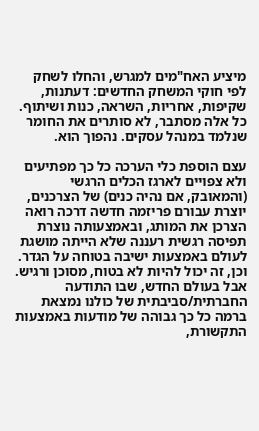מיציע האח"מים למגרש, והחלו לשחק לפי חוקי המשחק החדשים: דעתנות, שקיפות, אחריות, השראה, כנות ושיתוף. כל אלה מסתבר, לא סותרים את החומר שנלמד במנהל עסקים. נהפוך הוא.

עצם הוספת כלי הערכה כל כך מפתיעים ולא צפויים לארגז הכלים הרגשי (והמאובק, אם נהיה כנים) של הצרכנים, יוצרת עבורם פריזמה חדשה דרכה רואה הצרכן את המותג, ובאמצעותה נוצרת תפיסה רגשית רעננה שלא הייתה מושגת לעולם באמצעות ישיבה בטוחה על הגדר. וכן, זה יכול להיות לא בטוח, מסוכן ורגיש. אבל בעולם החדש, שבו התודעה החברתית/סביבתית של כולנו נמצאת ברמה כל כך גבוהה של מודעות באמצעות התקשורת,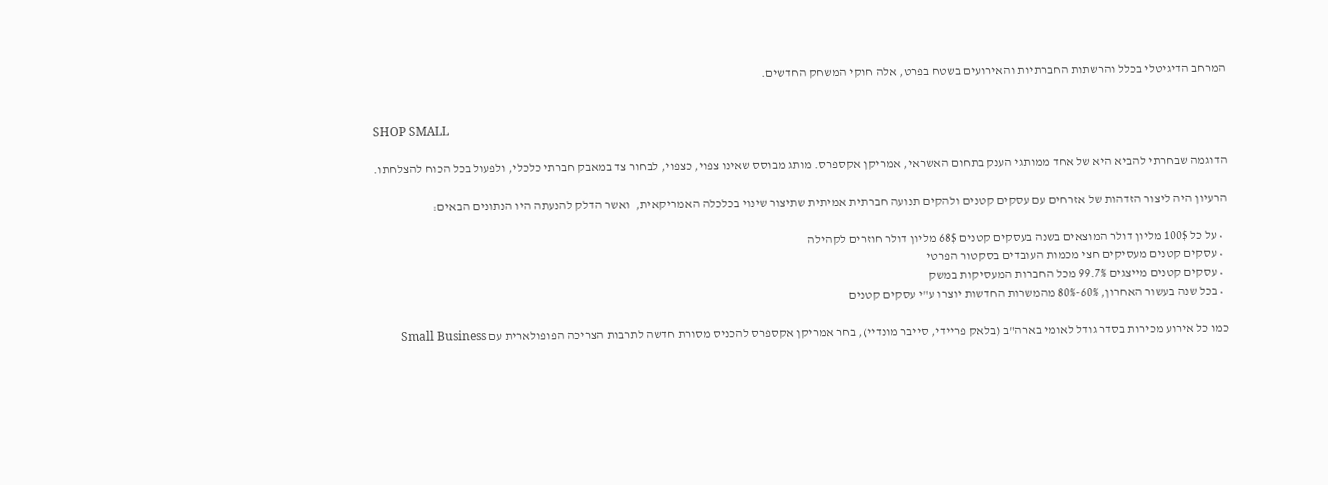המרחב הדיגיטלי בכלל והרשתות החברתיות והאירועים בשטח בפרט, אלה חוקי המשחק החדשים.


SHOP SMALL

הדוגמה שבחרתי להביא היא של אחד ממותגי הענק בתחום האשראי, אמריקן אקספרס. מותג מבוסס שאינו צפוי, כצפוי, לבחור צד במאבק חברתי כלכלי, ולפעול בכל הכוח להצלחתו.

הרעיון היה ליצור הזדהות של אזרחים עם עסקים קטנים ולהקים תנועה חברתית אמיתית שתיצור שינוי בכלכלה האמריקאית,  ואשר הדלק להנעתה היו הנתונים הבאים:

  • על כל 100$ מליון דולר המוצאים בשנה בעסקים קטנים 68$ מליון דולר חוזרים לקהילה
  • עסקים קטנים מעסיקים חצי מכמות העובדים בסקטור הפרטי
  • עסקים קטנים מייצגים 99.7% מכל החברות המעסיקות במשק
  • בכל שנה בעשור האחרון, 60%-80% מהמשרות החדשות יוצרו ע"י עסקים קטנים

כמו כל אירוע מכירות בסדר גודל לאומי בארה"ב (בלאק פריידי, סייבר מונדיי), בחר אמריקן אקספרס להכניס מסורת חדשה לתרבות הצריכה הפופולארית עם Small Business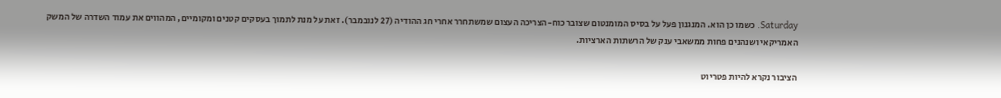Saturday. כשמו כן הוא. המנגנון פעל על בסיס המומנטום שצובר כוח-הצריכה העצום שמשתחרר אחרי חג ההודיה (27 לנובמבר). זאת על מנת לתמוך בעסקים קטנים ומקומיים, המהווים את עמוד השדרה של המשק האמריקאי ושנהנים פחות ממשאבי ענק של הרשתות הארציות.

הציבור נקרא להיות פטריוט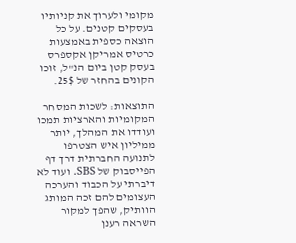מקומי ולערוך את קניותיו בעסקים קטנים. על כל הוצאה כספית באמצעות כרטיס אמריקן אקספרס בעסק קטן ביום הנ"ל, זוכו הקונים בהחזר של 25$.

התוצאות: לשכות המסחר המקומיות והארציות תמכו ועודדו את המהלך, יותר ממיליון איש הצטרפו לתנועה החברתית דרך דף הפייסבוק של SBS. ועוד לא דיברתי על הכבוד והערכה העצומים להם זכה המותג הוותיק, שהפך למקור השראה רענן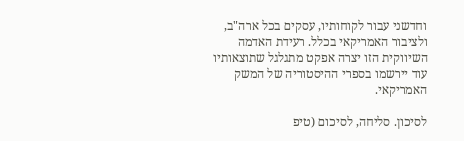וחדשני עבור לקוחותיו, עסקים בכל ארה"ב, ולציבור האמריקאי בכלל. רעידת האדמה השיווקית הזו יצרה אפקט מתגלגל שתוצאותיו עוד יירשמו בספרי ההיסטוריה של המשק האמריקאי.

לסיכון. סליחה, לסיכום (טיפ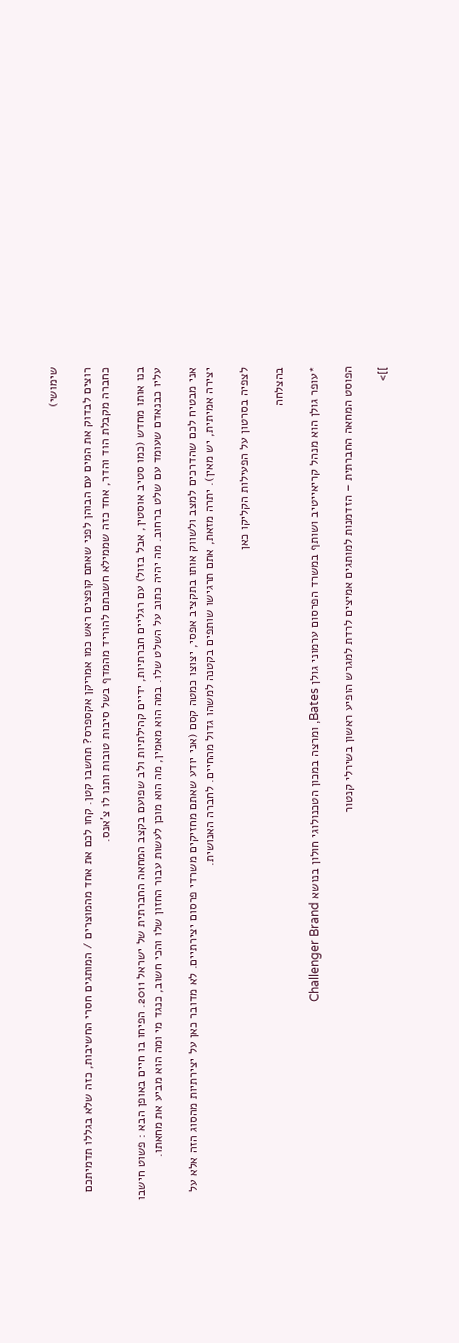שימושי)

רוצים לבדוק את המים עם הבוהן לפני שאתם קופצים ראש כמו אמריקן אקספרס? תחשבו קטן. קחו לכם את אחד מהמוצרים / המותגים חסרי החשיבות, כזה שלא בגללו תדמיתכם כחברה מקבלת הוד והדר, אחד כזה שממילא חשבתם להוריד מהמדף בשל סיבות טובות ותנו לו צ'אנס.

בנו אותו מחדש (כמו סטיב אוסטין, אבל בזול) עם רגליים חברתיות, ידיים קהילתיות ולב שפועם בקצב המחאה החברתית של ישראל 2011. הפיחו בו חיים באופן הבא : פשוט חישבו עליו כבנאדם שעומד עם שלט ברחוב. מה יהיה כתוב על השלט שלו. במה הוא מאמין, מה הוא מוכן לעשות עבור החזון שלו והכי חשוב, כנגד מי ומה הוא מביע את מחאתו.

אני מבטיח לכם שהדרכים למצב ולשווק אותו בתקציב אפסי, יצוצו כמטה קסם (אני יודע שאתם מחזיקים משרדי פרסום יצירתיים. לא מדובר כאן על יצירתיות מהסוג הזה אלא על יצירה אמיתית, יש מאין). יתרה מזאת, אתם תרגישו שותפים בקטנה למשהו גדול מהחיים. לחברה האנושית.

לצפיה בסרטון על הפעילות הקליקו כאן

בהצלחה

*עופר גולן הוא מנהל קריאייטיב ושותף במשרד הפרסום ערמוני גולן Bates, ומרצה במכון הטכנולוגי חולון בנושא Challenger Brand

הפוסט המחאה החברתית – הזדמנות למותגים אמיצים לרדת למגרש הופיע ראשון בשירלי קנטור

]]>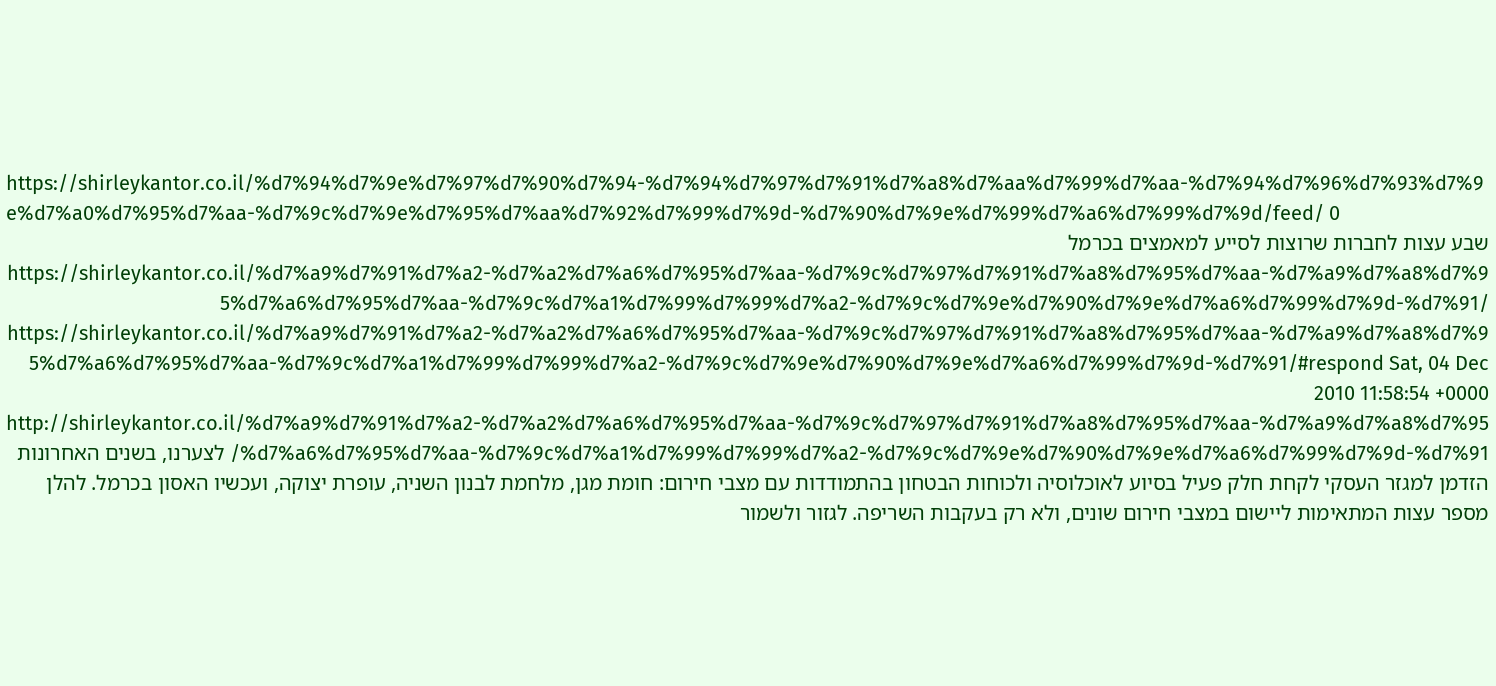https://shirleykantor.co.il/%d7%94%d7%9e%d7%97%d7%90%d7%94-%d7%94%d7%97%d7%91%d7%a8%d7%aa%d7%99%d7%aa-%d7%94%d7%96%d7%93%d7%9e%d7%a0%d7%95%d7%aa-%d7%9c%d7%9e%d7%95%d7%aa%d7%92%d7%99%d7%9d-%d7%90%d7%9e%d7%99%d7%a6%d7%99%d7%9d/feed/ 0
שבע עצות לחברות שרוצות לסייע למאמצים בכרמל https://shirleykantor.co.il/%d7%a9%d7%91%d7%a2-%d7%a2%d7%a6%d7%95%d7%aa-%d7%9c%d7%97%d7%91%d7%a8%d7%95%d7%aa-%d7%a9%d7%a8%d7%95%d7%a6%d7%95%d7%aa-%d7%9c%d7%a1%d7%99%d7%99%d7%a2-%d7%9c%d7%9e%d7%90%d7%9e%d7%a6%d7%99%d7%9d-%d7%91/ https://shirleykantor.co.il/%d7%a9%d7%91%d7%a2-%d7%a2%d7%a6%d7%95%d7%aa-%d7%9c%d7%97%d7%91%d7%a8%d7%95%d7%aa-%d7%a9%d7%a8%d7%95%d7%a6%d7%95%d7%aa-%d7%9c%d7%a1%d7%99%d7%99%d7%a2-%d7%9c%d7%9e%d7%90%d7%9e%d7%a6%d7%99%d7%9d-%d7%91/#respond Sat, 04 Dec 2010 11:58:54 +0000 http://shirleykantor.co.il/%d7%a9%d7%91%d7%a2-%d7%a2%d7%a6%d7%95%d7%aa-%d7%9c%d7%97%d7%91%d7%a8%d7%95%d7%aa-%d7%a9%d7%a8%d7%95%d7%a6%d7%95%d7%aa-%d7%9c%d7%a1%d7%99%d7%99%d7%a2-%d7%9c%d7%9e%d7%90%d7%9e%d7%a6%d7%99%d7%9d-%d7%91/ לצערנו, בשנים האחרונות הזדמן למגזר העסקי לקחת חלק פעיל בסיוע לאוכלוסיה ולכוחות הבטחון בהתמודדות עם מצבי חירום: חומת מגן, מלחמת לבנון השניה, עופרת יצוקה, ועכשיו האסון בכרמל. להלן מספר עצות המתאימות ליישום במצבי חירום שונים, ולא רק בעקבות השריפה. לגזור ולשמור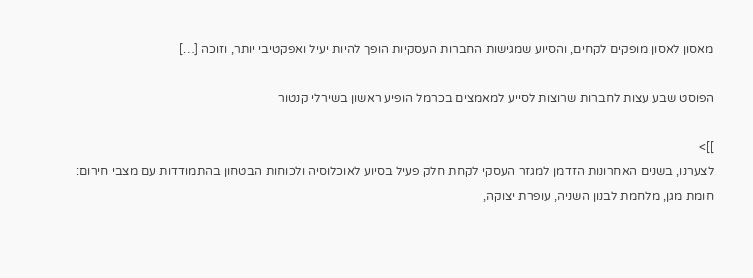מאסון לאסון מופקים לקחים, והסיוע שמגישות החברות העסקיות הופך להיות יעיל ואפקטיבי יותר, וזוכה […]

הפוסט שבע עצות לחברות שרוצות לסייע למאמצים בכרמל הופיע ראשון בשירלי קנטור

]]>
לצערנו, בשנים האחרונות הזדמן למגזר העסקי לקחת חלק פעיל בסיוע לאוכלוסיה ולכוחות הבטחון בהתמודדות עם מצבי חירום: חומת מגן, מלחמת לבנון השניה, עופרת יצוקה,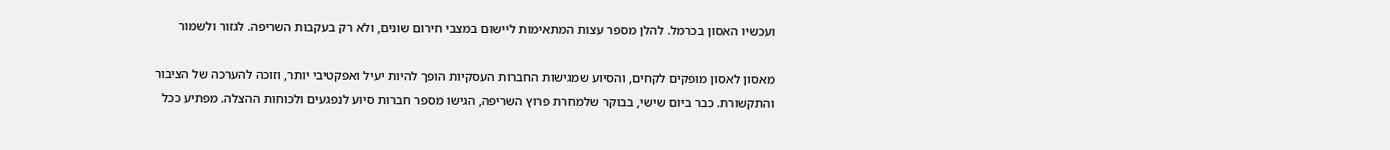ועכשיו האסון בכרמל. להלן מספר עצות המתאימות ליישום במצבי חירום שונים, ולא רק בעקבות השריפה. לגזור ולשמור

מאסון לאסון מופקים לקחים, והסיוע שמגישות החברות העסקיות הופך להיות יעיל ואפקטיבי יותר, וזוכה להערכה של הציבור והתקשורת. כבר ביום שישי, בבוקר שלמחרת פרוץ השריפה, הגישו מספר חברות סיוע לנפגעים ולכוחות ההצלה. מפתיע ככל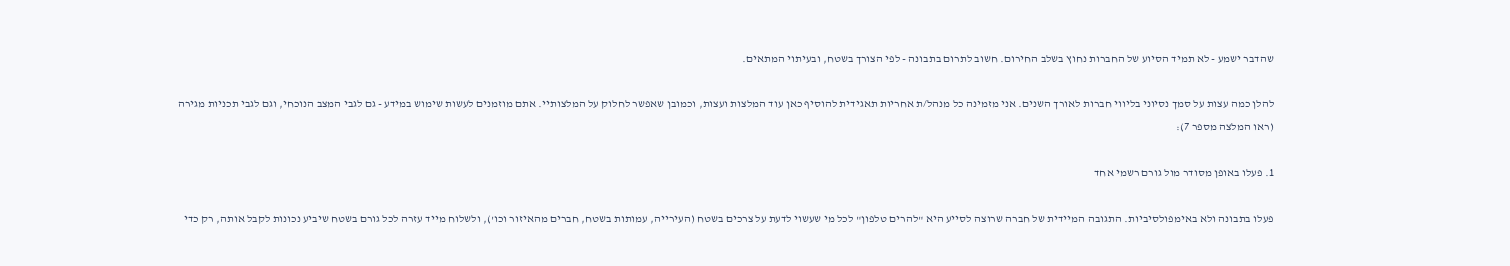שהדבר ישמע - לא תמיד הסיוע של החברות נחוץ בשלב החירום. חשוב לתרום בתבונה - לפי הצורך בשטח, ובעיתוי המתאים.

להלן כמה עצות על סמך נסיוני בליווי חברות לאורך השנים. אני מזמינה כל מנהל/ת אחריות תאגידית להוסיף כאן עוד המלצות ועצות, וכמובן שאפשר לחלוק על המלצותיי. אתם מוזמנים לעשות שימוש במידע - גם לגבי המצב הנוכחי, וגם לגבי תכניות מגירה (ראו המלצה מספר 7):

1. פעלו באופן מסודר מול גורם רשמי אחד

פעלו בתבונה ולא באימפולסיביות. התגובה המיידית של חברה שרוצה לסייע היא "להרים טלפון" לכל מי שעשוי לדעת על צרכים בשטח (העירייה, עמותות בשטח, חברים מהאיזור וכו'), ולשלוח מייד עזרה לכל גורם בשטח שיביע נכונות לקבל אותה, רק כדי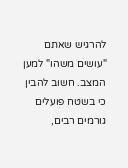להרגיש שאתם "עושים משהו" למען המצב. חשוב להבין כי בשטח פועלים גורמים רבים,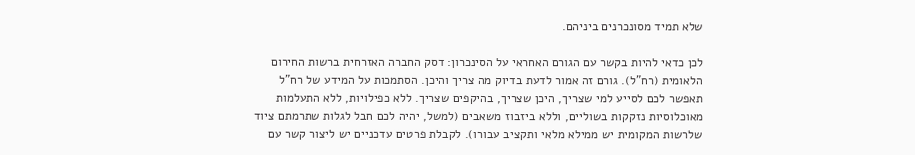שלא תמיד מסונכרנים ביניהם.

לכן כדאי להיות בקשר עם הגורם האחראי על הסינכרון: דסק החברה האזרחית ברשות החירום הלאומית (רח"ל). גורם זה אמור לדעת בדיוק מה צריך והיכן. הסתמכות על המידע של רח"ל תאפשר לכם לסייע למי שצריך, היכן שצריך, בהיקפים שצריך. ללא כפילויות, ללא התעלמות מאוכלוסיות נזקקות בשוליים, וללא ביזבוז משאבים (למשל, יהיה לכם חבל לגלות שתרמתם ציוד שלרשות המקומית יש ממילא מלאי ותקציב עבורו). לקבלת פרטים עדכניים יש ליצור קשר עם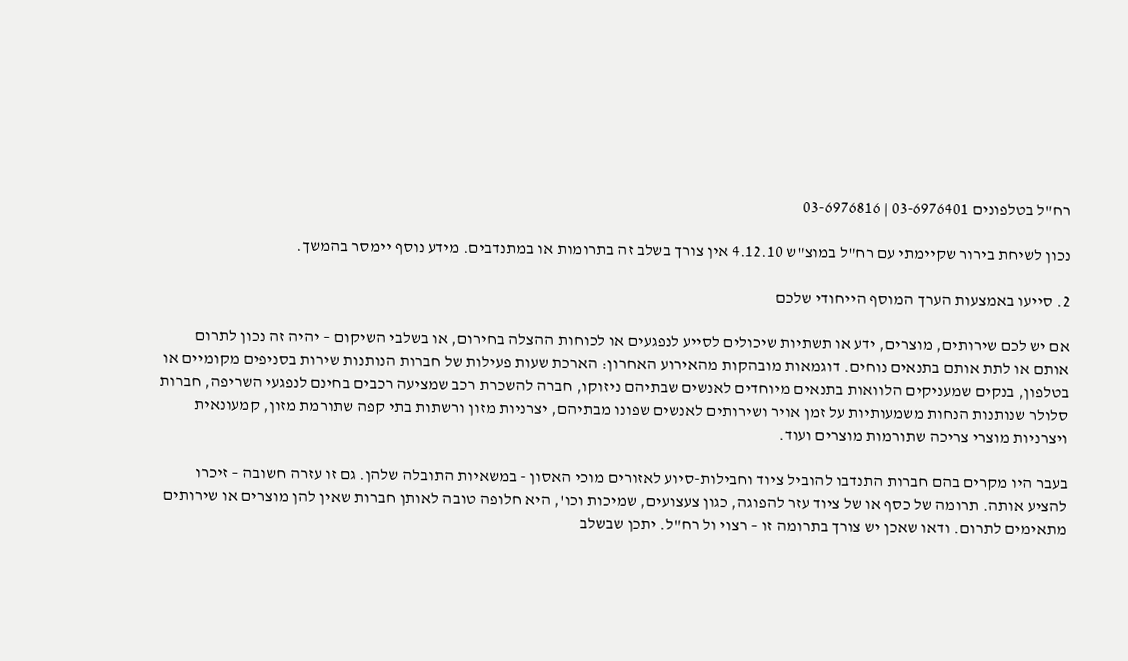רח"ל בטלפונים 03-6976401 | 03-6976816

נכון לשיחת בירור שקיימתי עם רח"ל במוצ"ש 4.12.10 אין צורך בשלב זה בתרומות או במתנדבים. מידע נוסף יימסר בהמשך.

2. סייעו באמצעות הערך המוסף הייחודי שלכם

אם יש לכם שירותים, מוצרים, ידע או תשתיות שיכולים לסייע לנפגעים או לכוחות ההצלה בחירום, או בשלבי השיקום – יהיה זה נכון לתרום אותם או לתת אותם בתנאים נוחים. דוגמאות מובהקות מהאירוע האחרון: הארכת שעות פעילות של חברות הנותנות שירות בסניפים מקומיים או בטלפון, בנקים שמעניקים הלוואות בתנאים מיוחדים לאנשים שבתיהם ניזוקו, חברה להשכרת רכב שמציעה רכבים בחינם לנפגעי השריפה, חברות סלולר שנותנות הנחות משמעותיות על זמן אויר ושירותים לאנשים שפונו מבתיהם, יצרניות מזון ורשתות בתי קפה שתורמת מזון, קמעונאית ויצרניות מוצרי צריכה שתורמות מוצרים ועוד.

בעבר היו מקרים בהם חברות התנדבו להוביל ציוד וחבילות-סיוע לאזורים מוכי האסון - במשאיות התובלה שלהן. גם זו עזרה חשובה – זיכרו להציע אותה. תרומה של כסף או של ציוד עזר להפוגה, כגון צעצועים, שמיכות וכו', היא חלופה טובה לאותן חברות שאין להן מוצרים או שירותים מתאימים לתרום. ודאו שאכן יש צורך בתרומה זו – רצוי ול רח"ל. יתכן שבשלב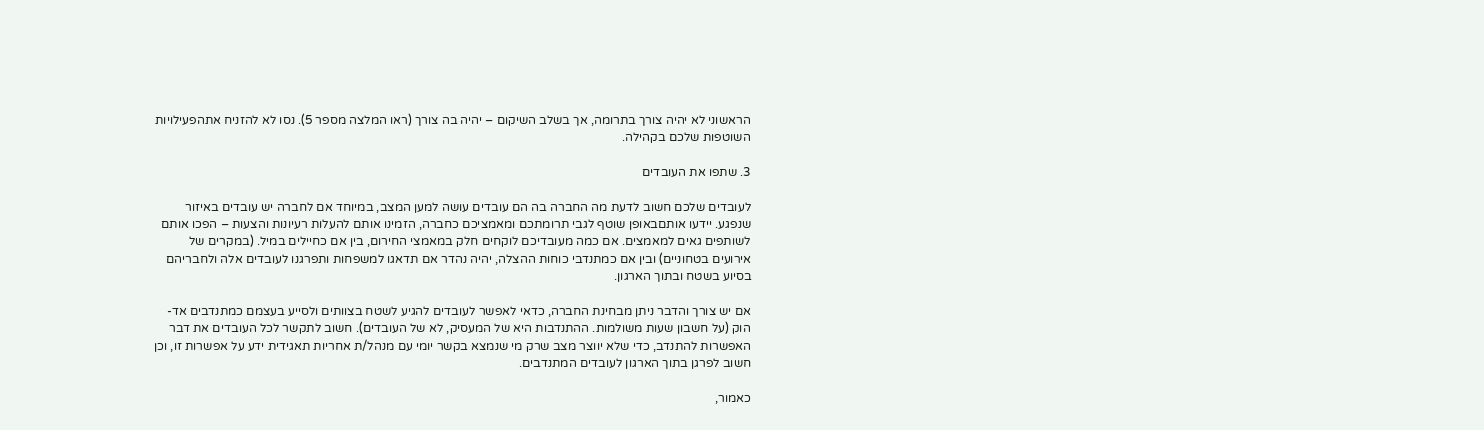הראשוני לא יהיה צורך בתרומה, אך בשלב השיקום – יהיה בה צורך (ראו המלצה מספר 5). נסו לא להזניח אתהפעילויות השוטפות שלכם בקהילה.

3. שתפו את העובדים

לעובדים שלכם חשוב לדעת מה החברה בה הם עובדים עושה למען המצב, במיוחד אם לחברה יש עובדים באיזור שנפגע. יידעו אותםבאופן שוטף לגבי תרומתכם ומאמציכם כחברה, הזמינו אותם להעלות רעיונות והצעות – הפכו אותם לשותפים גאים למאמצים. אם כמה מעובדיכם לוקחים חלק במאמצי החירום, בין אם כחיילים במיל. (במקרים של אירועים בטחוניים) ובין אם כמתנדבי כוחות ההצלה, יהיה נהדר אם תדאגו למשפחות ותפרגנו לעובדים אלה ולחבריהם בסיוע בשטח ובתוך הארגון.

אם יש צורך והדבר ניתן מבחינת החברה, כדאי לאפשר לעובדים להגיע לשטח בצוותים ולסייע בעצמם כמתנדבים אד-הוק (על חשבון שעות משולמות. ההתנדבות היא של המעסיק, לא של העובדים). חשוב לתקשר לכל העובדים את דבר האפשרות להתנדב, כדי שלא יווצר מצב שרק מי שנמצא בקשר יומי עם מנהל/ת אחריות תאגידית ידע על אפשרות זו, וכן חשוב לפרגן בתוך הארגון לעובדים המתנדבים.

כאמור,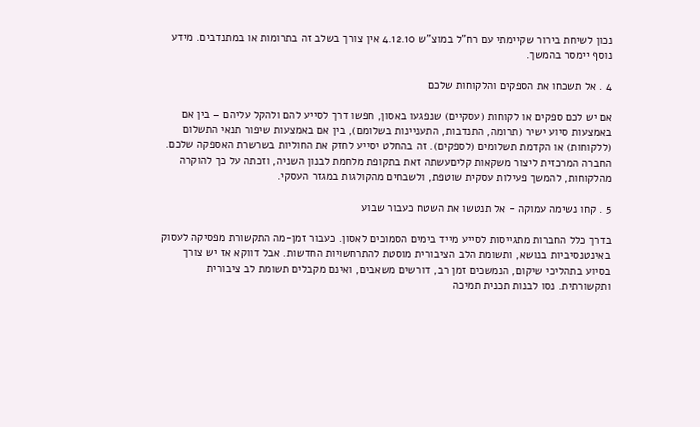נכון לשיחת בירור שקיימתי עם רח"ל במוצ"ש 4.12.10 אין צורך בשלב זה בתרומות או במתנדבים. מידע נוסף יימסר בהמשך.

4 . אל תשכחו את הספקים והלקוחות שלכם

אם יש לכם ספקים או לקוחות (עסקיים) שנפגעו באסון, חפשו דרך לסייע להם ולהקל עליהם – בין אם באמצעות סיוע ישיר (תרומה, התנדבות, התעניינות בשלומם), בין אם באמצעות שיפור תנאי התשלום (ללקוחות) או הקדמת תשלומים (לספקים). זה בהחלט יסייע לחזק את החוליות בשרשרת האספקה שלכם. החברה המרכזית ליצור משקאות קליםעשתה זאת בתקופת מלחמת לבנון השניה, וזכתה על כך להוקרה מהלקוחות, להמשך פעילות עסקית שוטפת, ולשבחים מהקולגות במגזר העסקי.

5 . קחו נשימה עמוקה - אל תנטשו את השטח כעבור שבוע

בדרך כלל החברות מתגייסות לסייע מייד בימים הסמוכים לאסון. כעבור זמן-מה התקשורת מפסיקה לעסוק באינטנסיביות בנושא, ותשומת הלב הציבורית מוסטת להתרחשויות החדשות. אבל דווקא אז יש צורך בסיוע בתהליכי שיקום, הנמשכים זמן רב, דורשים משאבים, ואינם מקבלים תשומת לב ציבורית ותקשורתית. נסו לבנות תכנית תמיכה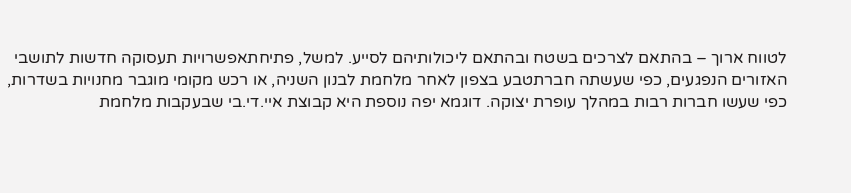לטווח ארוך – בהתאם לצרכים בשטח ובהתאם ליכולותיהם לסייע. למשל, פתיחתאפשרויות תעסוקה חדשות לתושבי האזורים הנפגעים, כפי שעשתה חברתטבע בצפון לאחר מלחמת לבנון השניה, או רכש מקומי מוגבר מחנויות בשדרות, כפי שעשו חברות רבות במהלך עופרת יצוקה. דוגמא יפה נוספת היא קבוצת איי.די.בי שבעקבות מלחמת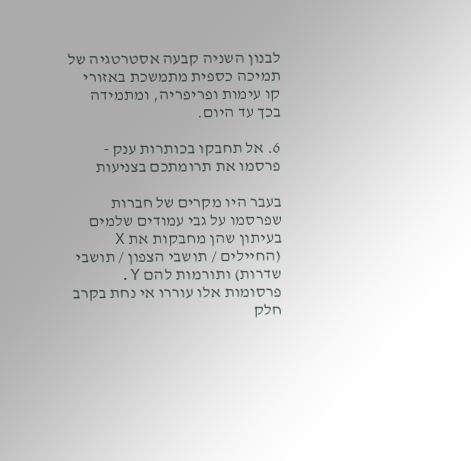לבנון השניה קבעה אסטרטגיה של תמיכה כספית מתמשכת באזורי קו עימות ופריפריה, ומתמידה בכך עד היום.

6. אל תחבקו בכותרות ענק - פרסמו את תרומתכם בצניעות

בעבר היו מקרים של חברות שפרסמו על גבי עמודים שלמים בעיתון שהן מחבקות את X (החיילים / תושבי הצפון / תושבי שדרות) ותורמות להם Y. פרסומות אלו עוררו אי נחת בקרב חלק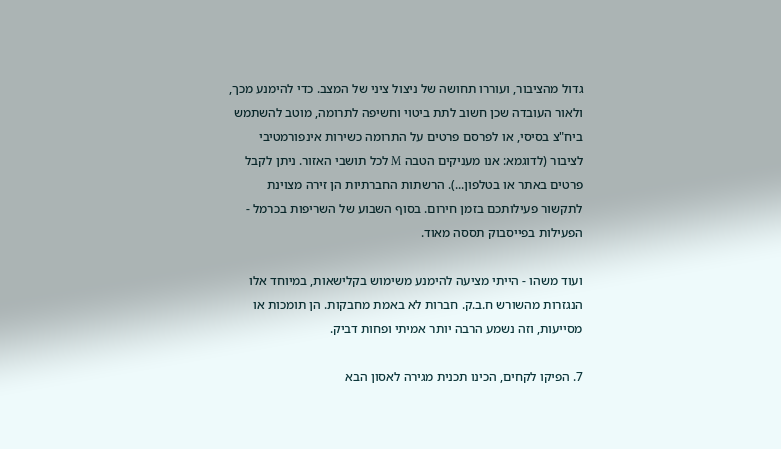גדול מהציבור, ועוררו תחושה של ניצול ציני של המצב. כדי להימנע מכך, ולאור העובדה שכן חשוב לתת ביטוי וחשיפה לתרומה, מוטב להשתמש ביח"צ בסיסי, או לפרסם פרטים על התרומה כשירות אינפורמטיבי לציבור (לדוגמא: אנו מעניקים הטבה M לכל תושבי האזור. ניתן לקבל פרטים באתר או בטלפון...). הרשתות החברתיות הן זירה מצוינת לתקשור פעילותכם בזמן חירום. בסוף השבוע של השריפות בכרמל - הפעילות בפייסבוק תססה מאוד.

ועוד משהו - הייתי מציעה להימנע משימוש בקלישאות, במיוחד אלו הנגזרות מהשורש ח.ב.ק. חברות לא באמת מחבקות. הן תומכות או מסייעות, וזה נשמע הרבה יותר אמיתי ופחות דביק.

7. הפיקו לקחים, הכינו תכנית מגירה לאסון הבא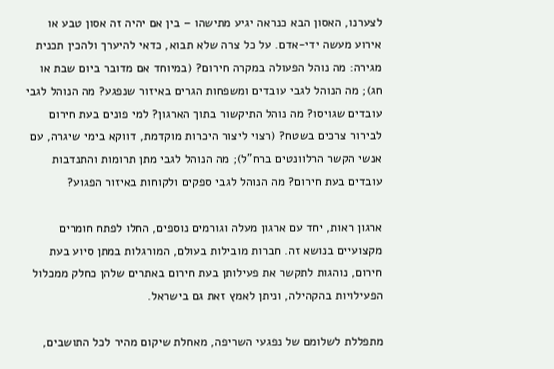לצערנו, האסון הבא כנראה יגיע מתישהו – בין אם יהיה זה אסון טבע או אירוע מעשה ידי-אדם. על כל צרה שלא תבוא, כדאי להיערך ולהכין תכנית מגירה: מה נוהל הפעולה במקרה חירום? (במיוחד אם מדובר ביום שבת או חג); מה הנוהל לגבי עובדים ומשפחות הגרים באיזור שנפגע? מה הנוהל לגבי עובדים שגויסו? מה נוהל התיקשור בתוך הארגון? למי פונים בעת חירום לבירור צרכים בשטח? (רצוי ליצור היכרות מוקדמת, דווקא בימי שיגרה, עם אנשי הקשר הרלוונטים ברח"ל); מה הנוהל לגבי מתן תרומות והתנדבות עובדים בעת חירום? מה הנוהל לגבי ספקים ולקוחות באיזור הפגוע?

ארגון ראות, יחד עם ארגון מעלה וגורמים נוספים, החלו לפתח חומרים מקצועיים בנושא זה. חברות מובילות בעולם, המורגלות במתן סיוע בעת חירום, נוהגות לתקשר את פעילותן בעת חירום באתרים שלהן כחלק ממכלול הפעילויות בהקהילה, וניתן לאמץ זאת גם בישראל.

מתפללת לשלומם של נפגעי השריפה, מאחלת שיקום מהיר לכל התושבים,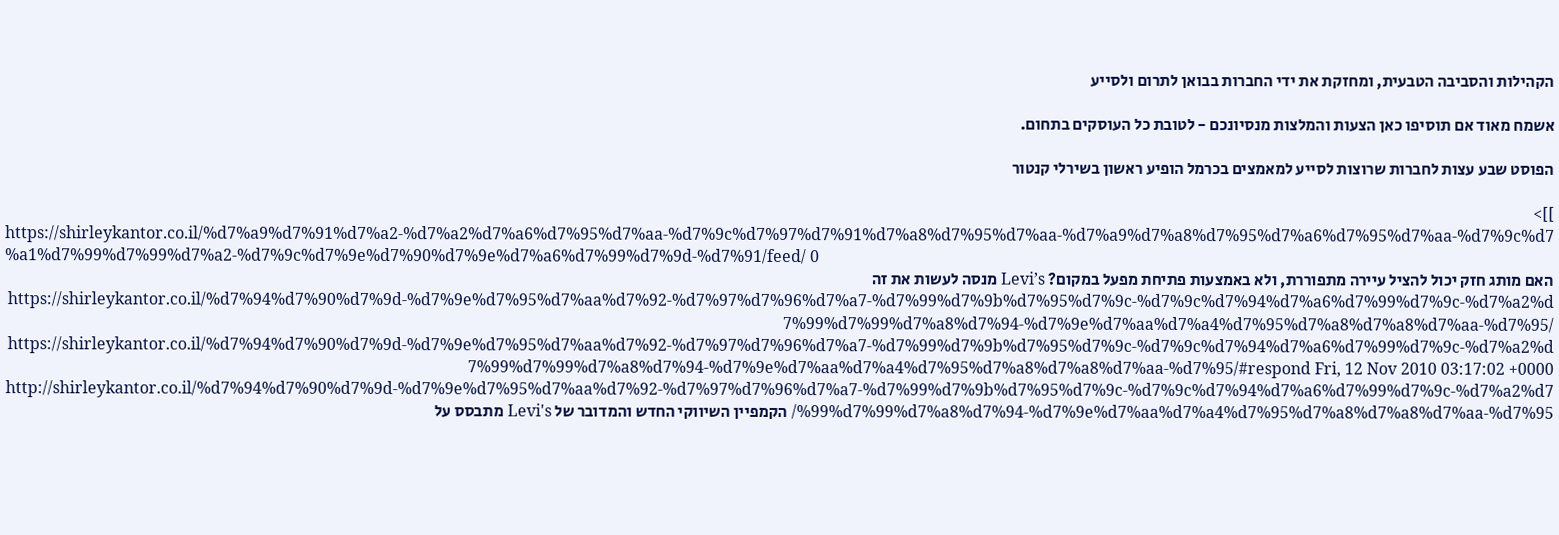הקהילות והסביבה הטבעית, ומחזקת את ידי החברות בבואן לתרום ולסייע

אשמח מאוד אם תוסיפו כאן הצעות והמלצות מנסיונכם - לטובת כל העוסקים בתחום.

הפוסט שבע עצות לחברות שרוצות לסייע למאמצים בכרמל הופיע ראשון בשירלי קנטור

]]>
https://shirleykantor.co.il/%d7%a9%d7%91%d7%a2-%d7%a2%d7%a6%d7%95%d7%aa-%d7%9c%d7%97%d7%91%d7%a8%d7%95%d7%aa-%d7%a9%d7%a8%d7%95%d7%a6%d7%95%d7%aa-%d7%9c%d7%a1%d7%99%d7%99%d7%a2-%d7%9c%d7%9e%d7%90%d7%9e%d7%a6%d7%99%d7%9d-%d7%91/feed/ 0
האם מותג חזק יכול להציל עיירה מתפוררת, ולא באמצעות פתיחת מפעל במקום? Levi’s מנסה לעשות את זה https://shirleykantor.co.il/%d7%94%d7%90%d7%9d-%d7%9e%d7%95%d7%aa%d7%92-%d7%97%d7%96%d7%a7-%d7%99%d7%9b%d7%95%d7%9c-%d7%9c%d7%94%d7%a6%d7%99%d7%9c-%d7%a2%d7%99%d7%99%d7%a8%d7%94-%d7%9e%d7%aa%d7%a4%d7%95%d7%a8%d7%a8%d7%aa-%d7%95/ https://shirleykantor.co.il/%d7%94%d7%90%d7%9d-%d7%9e%d7%95%d7%aa%d7%92-%d7%97%d7%96%d7%a7-%d7%99%d7%9b%d7%95%d7%9c-%d7%9c%d7%94%d7%a6%d7%99%d7%9c-%d7%a2%d7%99%d7%99%d7%a8%d7%94-%d7%9e%d7%aa%d7%a4%d7%95%d7%a8%d7%a8%d7%aa-%d7%95/#respond Fri, 12 Nov 2010 03:17:02 +0000 http://shirleykantor.co.il/%d7%94%d7%90%d7%9d-%d7%9e%d7%95%d7%aa%d7%92-%d7%97%d7%96%d7%a7-%d7%99%d7%9b%d7%95%d7%9c-%d7%9c%d7%94%d7%a6%d7%99%d7%9c-%d7%a2%d7%99%d7%99%d7%a8%d7%94-%d7%9e%d7%aa%d7%a4%d7%95%d7%a8%d7%a8%d7%aa-%d7%95/ הקמפיין השיווקי החדש והמדובר של Levi's מתבסס על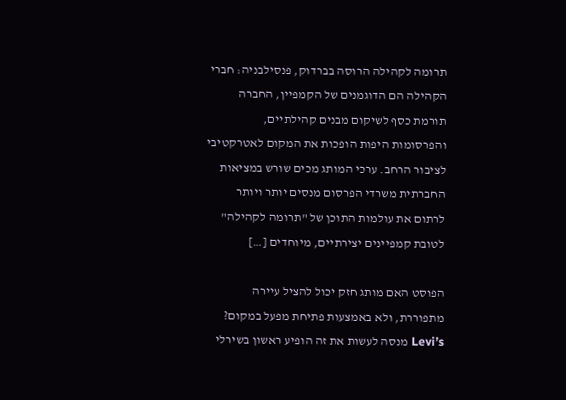תרומה לקהילה הרוסה בברדוק, פנסילבניה: חברי הקהילה הם הדוגמנים של הקמפיין, החברה תורמת כסף לשיקום מבנים קהילתיים, והפרסומות היפות הופכות את המקום לאטרקטיבי לציבור הרחב. ערכי המותג מכים שורש במציאות החברתית משרדי הפרסום מנסים יותר ויותר לרתום את עולמות התוכן של "תרומה לקהילה" לטובת קמפיינים יצירתיים, מיוחדים […]

הפוסט האם מותג חזק יכול להציל עיירה מתפוררת, ולא באמצעות פתיחת מפעל במקום? Levi’s מנסה לעשות את זה הופיע ראשון בשירלי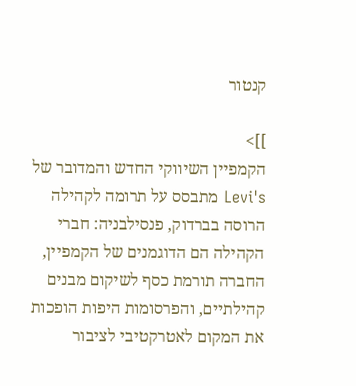קנטור

]]>
הקמפיין השיווקי החדש והמדובר של Levi's מתבסס על תרומה לקהילה הרוסה בברדוק, פנסילבניה: חברי הקהילה הם הדוגמנים של הקמפיין, החברה תורמת כסף לשיקום מבנים קהילתיים, והפרסומות היפות הופכות את המקום לאטרקטיבי לציבור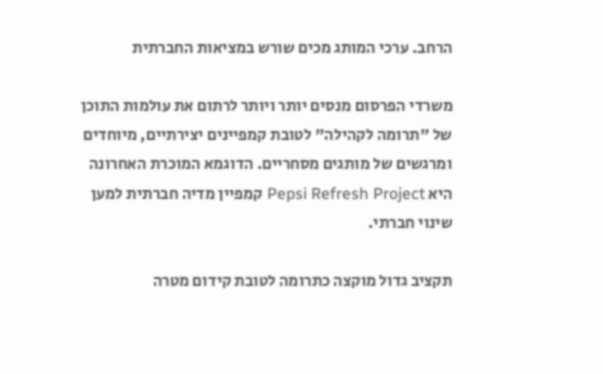הרחב. ערכי המותג מכים שורש במציאות החברתית

משרדי הפרסום מנסים יותר ויותר לרתום את עולמות התוכן של "תרומה לקהילה" לטובת קמפיינים יצירתיים, מיוחדים ומרגשים של מותגים מסחריים. הדוגמא המוכרת האחרונה היא Pepsi Refresh Project קמפיין מדיה חברתית למען שינוי חברתי.

תקציב גדול מוקצה כתרומה לטובת קידום מטרה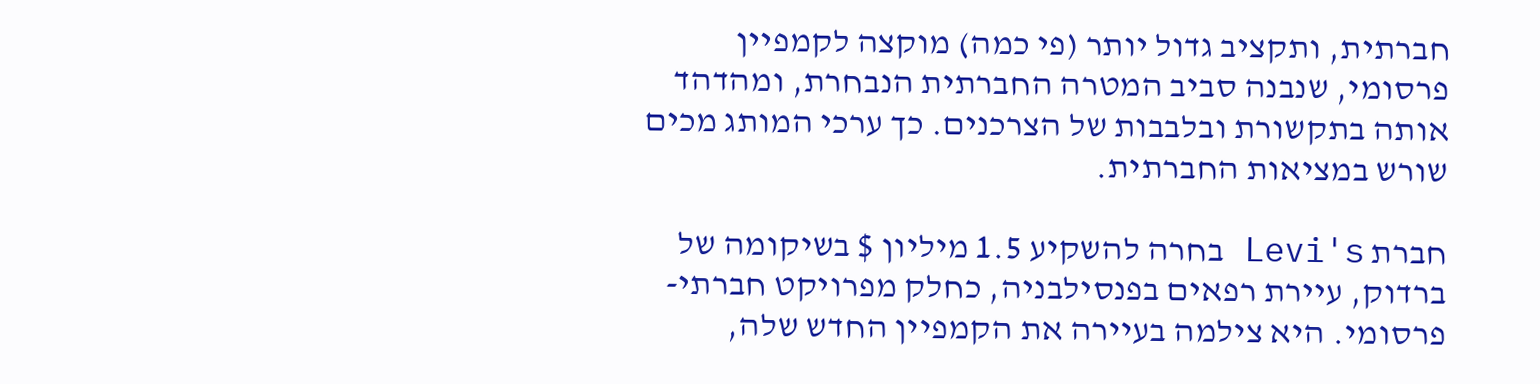חברתית, ותקציב גדול יותר (פי כמה) מוקצה לקמפיין פרסומי, שנבנה סביב המטרה החברתית הנבחרת, ומהדהד אותה בתקשורת ובלבבות של הצרכנים. כך ערכי המותג מכים שורש במציאות החברתית.

חברת Levi's בחרה להשקיע 1.5 מיליון $ בשיקומה של ברדוק, עיירת רפאים בפנסילבניה, כחלק מפרויקט חברתי-פרסומי. היא צילמה בעיירה את הקמפיין החדש שלה,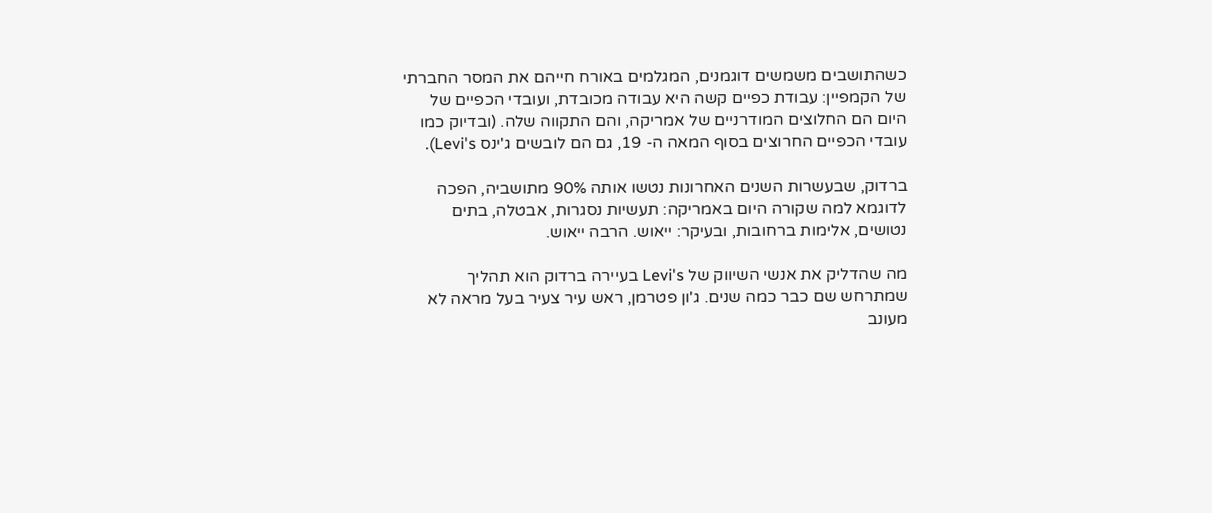כשהתושבים משמשים דוגמנים, המגלמים באורח חייהם את המסר החברתי של הקמפיין: עבודת כפיים קשה היא עבודה מכובדת, ועובדי הכפיים של היום הם החלוצים המודרניים של אמריקה, והם התקווה שלה. (ובדיוק כמו עובדי הכפיים החרוצים בסוף המאה ה- 19, גם הם לובשים ג'ינס Levi's).

ברדוק, שבעשרות השנים האחרונות נטשו אותה 90% מתושביה, הפכה לדוגמא למה שקורה היום באמריקה: תעשיות נסגרות, אבטלה, בתים נטושים, אלימות ברחובות, ובעיקר: ייאוש. הרבה ייאוש.

מה שהדליק את אנשי השיווק של Levi's בעיירה ברדוק הוא תהליך שמתרחש שם כבר כמה שנים. ג'ון פטרמן, ראש עיר צעיר בעל מראה לא מעונב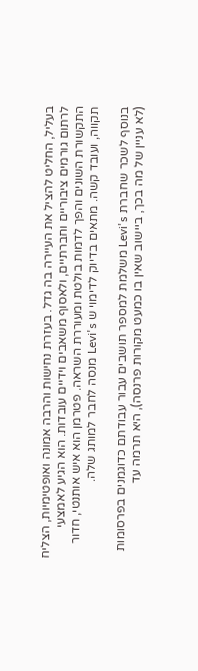בעליל, החליט להציל את העיירה בה גדל. בעזרת נחישות והרבה אמונה ואופטימיות, הצליח לרתום גורמים ציבוריים וחברתיים, ולאסוף משאבים וידיים עובדות. הוא הגיע לאמצעי התקשורת השונים והפך לדמות בולטת ומעוררת השראה. פטרמן הוא איש אותנטי, חדור תקווה, ועובד קשה. מתאים בדיוק לדימוי ש Levi's מנסה לחבר למותג שלה.

בנוסף לשכר שחברת Levi's משלמת למספר תושבים עבור עבודתם כדוגמנים בפרסומות (לא עניין של מה בכך, ביישוב שאין בו כמעט מקורות פרנסה), היא תרמה עד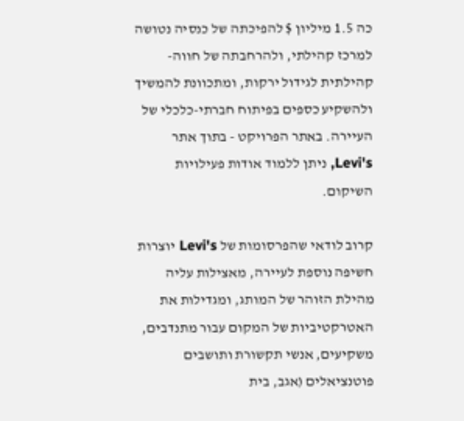כה 1.5 מיליון $ להפיכתה של כנסיה נטושה למרכז קהילתי, ולהרחבתה של חווה-קהילתית לגידול ירקות, ומתכוונת להמשיך ולהשקיע כספים בפיתוח חברתי-כלכלי של העיירה. באתר הפרויקט - בתוך אתר Levi's, ניתן ללמוד אודות פעילויות השיקום.

קרוב לודאי שהפרסומות של Levi's יוצרות חשיפה נוספת לעיירה, מאצילות עליה מהילת הזוהר של המותג, ומגדילות את האטרקטיביות של המקום עבור מתנדבים, משקיעים, אנשי תקשורת ותושבים פוטנציאלים (אגב, בית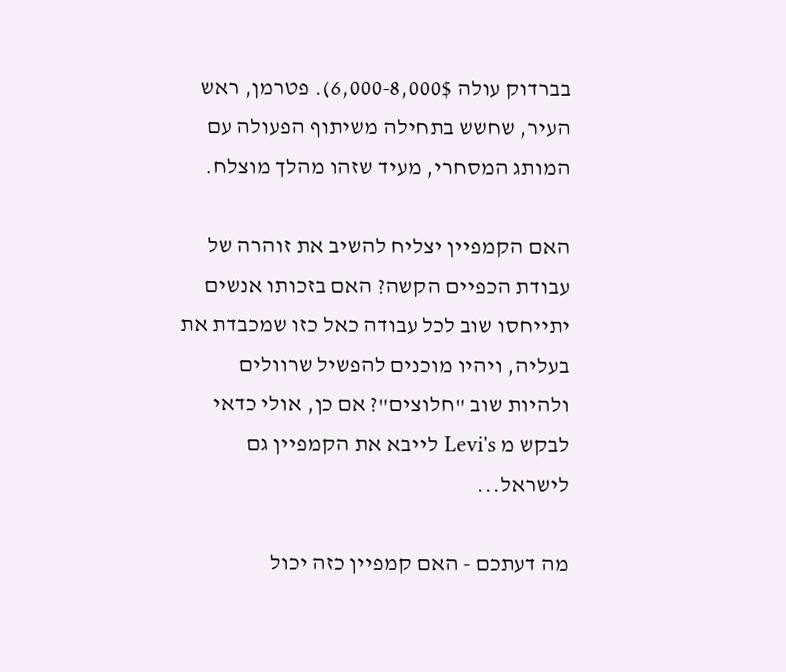בברדוק עולה 6,000-8,000$). פטרמן, ראש העיר, שחשש בתחילה משיתוף הפעולה עם המותג המסחרי, מעיד שזהו מהלך מוצלח.

האם הקמפיין יצליח להשיב את זוהרה של עבודת הכפיים הקשה? האם בזכותו אנשים יתייחסו שוב לכל עבודה כאל כזו שמכבדת את בעליה, ויהיו מוכנים להפשיל שרוולים ולהיות שוב "חלוצים"? אם כן, אולי כדאי לבקש מ Levi's לייבא את הקמפיין גם לישראל...

מה דעתכם - האם קמפיין כזה יכול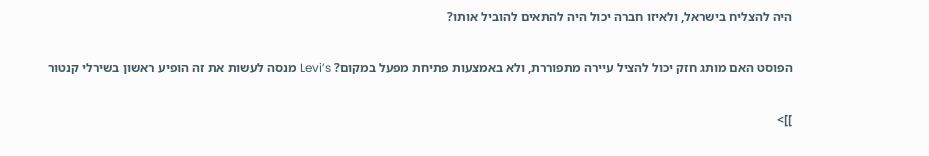היה להצליח בישראל, ולאיזו חברה יכול היה להתאים להוביל אותו?

הפוסט האם מותג חזק יכול להציל עיירה מתפוררת, ולא באמצעות פתיחת מפעל במקום? Levi’s מנסה לעשות את זה הופיע ראשון בשירלי קנטור

]]>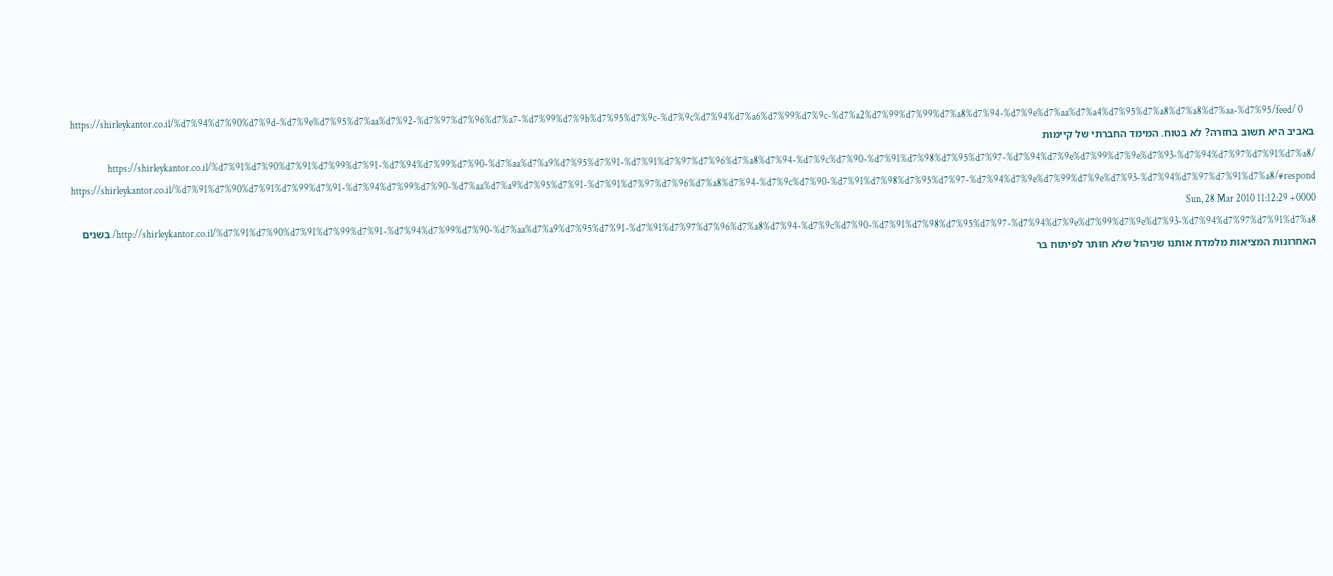https://shirleykantor.co.il/%d7%94%d7%90%d7%9d-%d7%9e%d7%95%d7%aa%d7%92-%d7%97%d7%96%d7%a7-%d7%99%d7%9b%d7%95%d7%9c-%d7%9c%d7%94%d7%a6%d7%99%d7%9c-%d7%a2%d7%99%d7%99%d7%a8%d7%94-%d7%9e%d7%aa%d7%a4%d7%95%d7%a8%d7%a8%d7%aa-%d7%95/feed/ 0
באביב היא תשוב בחזרה? לא בטוח. המימד החברתי של קיימוּת https://shirleykantor.co.il/%d7%91%d7%90%d7%91%d7%99%d7%91-%d7%94%d7%99%d7%90-%d7%aa%d7%a9%d7%95%d7%91-%d7%91%d7%97%d7%96%d7%a8%d7%94-%d7%9c%d7%90-%d7%91%d7%98%d7%95%d7%97-%d7%94%d7%9e%d7%99%d7%9e%d7%93-%d7%94%d7%97%d7%91%d7%a8/ https://shirleykantor.co.il/%d7%91%d7%90%d7%91%d7%99%d7%91-%d7%94%d7%99%d7%90-%d7%aa%d7%a9%d7%95%d7%91-%d7%91%d7%97%d7%96%d7%a8%d7%94-%d7%9c%d7%90-%d7%91%d7%98%d7%95%d7%97-%d7%94%d7%9e%d7%99%d7%9e%d7%93-%d7%94%d7%97%d7%91%d7%a8/#respond Sun, 28 Mar 2010 11:12:29 +0000 http://shirleykantor.co.il/%d7%91%d7%90%d7%91%d7%99%d7%91-%d7%94%d7%99%d7%90-%d7%aa%d7%a9%d7%95%d7%91-%d7%91%d7%97%d7%96%d7%a8%d7%94-%d7%9c%d7%90-%d7%91%d7%98%d7%95%d7%97-%d7%94%d7%9e%d7%99%d7%9e%d7%93-%d7%94%d7%97%d7%91%d7%a8/ בשנים האחרונות המציאות מלמדת אותנו שניהול שלא חותר לפיתוח בר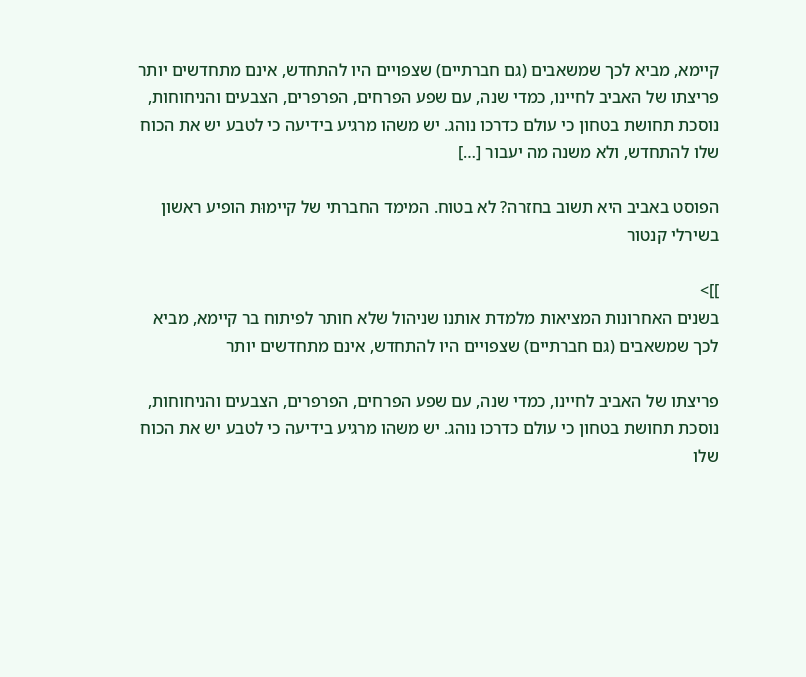קיימא, מביא לכך שמשאבים (גם חברתיים) שצפויים היו להתחדש, אינם מתחדשים יותר פריצתו של האביב לחיינו, כמדי שנה, עם שפע הפרחים, הפרפרים, הצבעים והניחוחות, נוסכת תחושת בטחון כי עולם כדרכו נוהג. יש משהו מרגיע בידיעה כי לטבע יש את הכוח שלו להתחדש, ולא משנה מה יעבור […]

הפוסט באביב היא תשוב בחזרה? לא בטוח. המימד החברתי של קיימוּת הופיע ראשון בשירלי קנטור

]]>
בשנים האחרונות המציאות מלמדת אותנו שניהול שלא חותר לפיתוח בר קיימא, מביא לכך שמשאבים (גם חברתיים) שצפויים היו להתחדש, אינם מתחדשים יותר

פריצתו של האביב לחיינו, כמדי שנה, עם שפע הפרחים, הפרפרים, הצבעים והניחוחות, נוסכת תחושת בטחון כי עולם כדרכו נוהג. יש משהו מרגיע בידיעה כי לטבע יש את הכוח שלו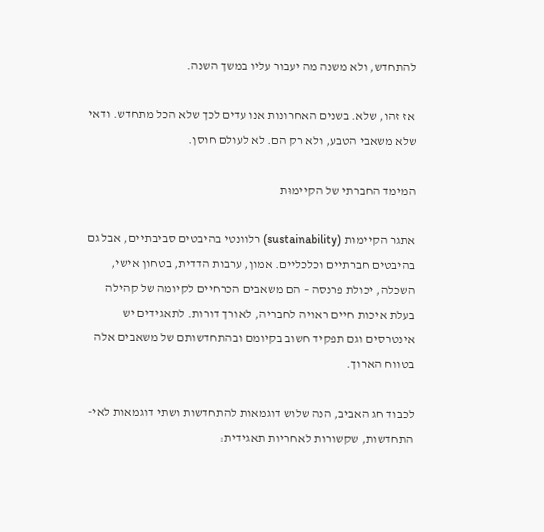להתחדש, ולא משנה מה יעבור עליו במשך השנה.

 אז זהו, שלא. בשנים האחרונות אנו עדים לכך שלא הכל מתחדש. ודאי שלא משאבי הטבע, ולא רק הם. לא לעולם חוסן.

המימד החברתי של הקיימוּת

אתגר הקיימוּת (sustainability) רלוונטי בהיבטים סביבתיים, אבל גם בהיבטים חברתיים וכלכליים. אמון, ערבות הדדית, בטחון אישי, השכלה, יכולת פרנסה – הם משאבים הכרחיים לקיומה של קהילה בעלת איכות חיים ראויה לחבריה, לאורך דורות. לתאגידים יש אינטרסים וגם תפקיד חשוב בקיומם ובהתחדשותם של משאבים אלה בטווח הארוך.

לכבוד חג האביב, הנה שלוש דוגמאות להתחדשות ושתי דוגמאות לאי-התחדשות, שקשורות לאחריות תאגידית: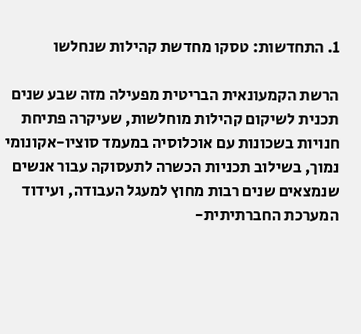1. התחדשות: טסקו מחדשת קהילות שנחלשו

הרשת הקמעונאית הבריטית מפעילה מזה שבע שנים תכנית לשיקום קהילות מוחלשות, שעיקרה פתיחת חנויות בשכונות עם אוכלוסיה במעמד סוציו-אקונומי נמוך, בשילוב תכניות הכשרה לתעסוקה עבור אנשים שנמצאים שנים רבות מחוץ למעגל העבודה, ועידוד המערכת החברתיתית-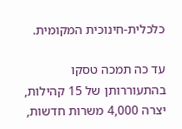כלכלית-חינוכית המקומית.

עד כה תמכה טסקו בהתעוררותן של 15 קהילות, יצרה 4,000 משרות חדשות,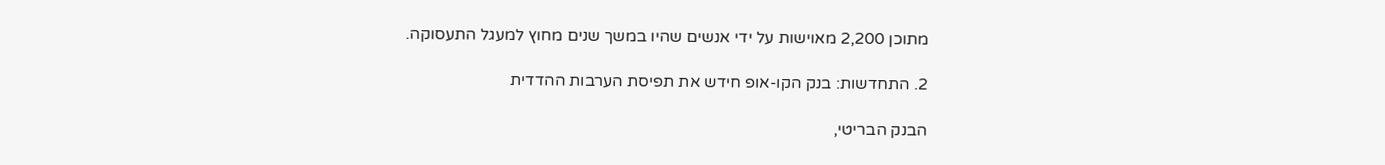מתוכן 2,200 מאוישות על ידי אנשים שהיו במשך שנים מחוץ למעגל התעסוקה.

2. התחדשות: בנק הקו-אופ חידש את תפיסת הערבות ההדדית

הבנק הבריטי,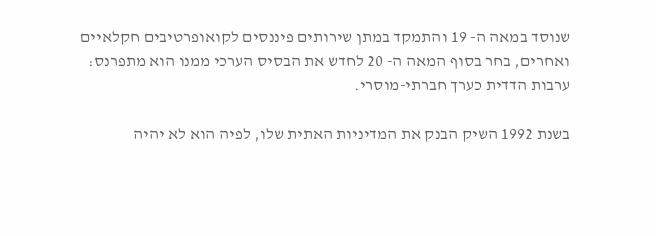שנוסד במאה ה- 19 והתמקד במתן שירותים פיננסים לקואופרטיבים חקלאיים ואחרים, בחר בסוף המאה ה- 20 לחדש את הבסיס הערכי ממנו הוא מתפרנס: ערבות הדדית כערך חברתי-מוסרי.

בשנת 1992 השיק הבנק את המדיניות האתית שלו, לפיה הוא לא יהיה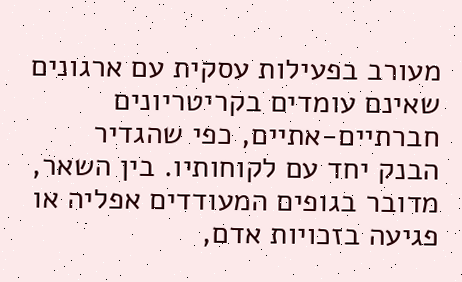מעורב בפעילות עסקית עם ארגונים שאינם עומדים בקריטריונים חברתיים-אתיים, כפי שהגדיר הבנק יחד עם לקוחותיו. בין השאר, מדובר בגופים המעודדים אפליה או פגיעה בזכויות אדם,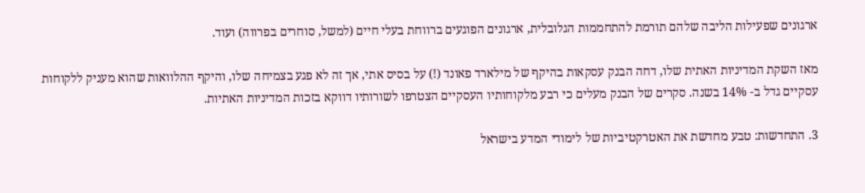ארגונים שפעילות הליבה שלהם תורמת להתחממות הגלובלית, ארגונים הפוגעים ברווחת בעלי חיים (למשל, סוחרים בפרווה) ועוד.

מאז השקת המדיניות האתית שלו, דחה הבנק עסקאות בהיקף של מילארד פאונד (!) על בסיס אתי, אך זה לא פגע בצמיחה שלו, והיקף ההלוואות שהוא מעניק ללקוחות עסקיים גדל ב- 14% בשנה. סקרים של הבנק מעלים כי רבע מלקוחותיו העסקיים הצטרפו לשורותיו דווקא בזכות המדיניות האתיות.

3. התחדשות: טבע מחדשת את האטרקטיביות של לימודי המדע בישראל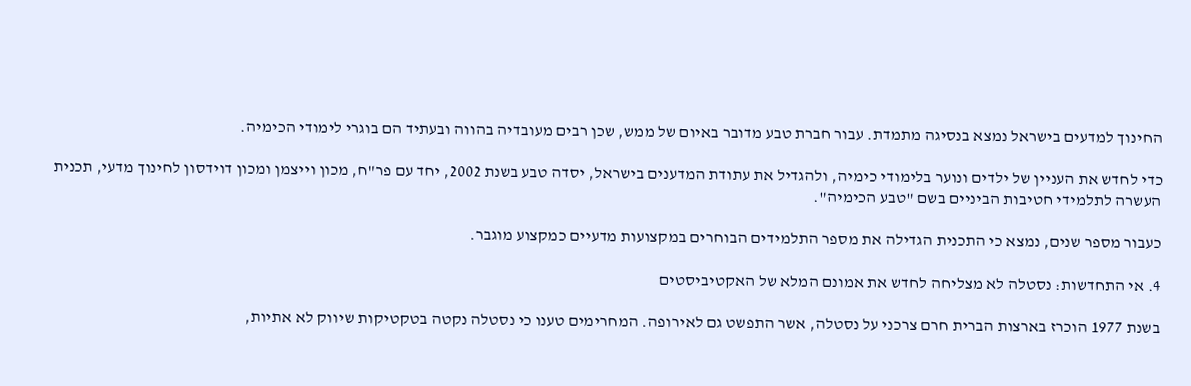החינוך למדעים בישראל נמצא בנסיגה מתמדת. עבור חברת טבע מדובר באיום של ממש, שכן רבים מעובדיה בהווה ובעתיד הם בוגרי לימודי הכימיה.

כדי לחדש את העניין של ילדים ונוער בלימודי כימיה, ולהגדיל את עתודת המדענים בישראל, יסדה טבע בשנת 2002, יחד עם פר"ח, מכון וייצמן ומכון דוידסון לחינוך מדעי, תכנית העשרה לתלמידי חטיבות הביניים בשם "טבע הכימיה".

כעבור מספר שנים, נמצא כי התכנית הגדילה את מספר התלמידים הבוחרים במקצועות מדעיים כמקצוע מוגבר.

4. אי התחדשות: נסטלה לא מצליחה לחדש את אמונם המלא של האקטיביסטים

בשנת 1977 הוכרז בארצות הברית חרם צרכני על נסטלה, אשר התפשט גם לאירופה. המחרימים טענו כי נסטלה נקטה בטקטיקות שיווק לא אתיות,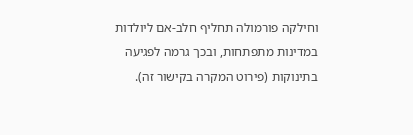וחילקה פורמולה תחליף חלב-אם ליולדות במדינות מתפתחות, ובכך גרמה לפגיעה בתינוקות (פירוט המקרה בקישור זה).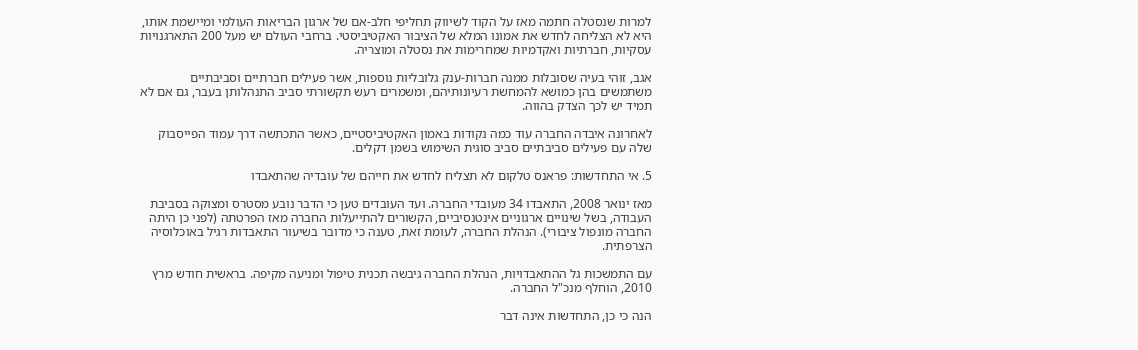למרות שנסטלה חתמה מאז על הקוד לשיווק תחליפי חלב-אם של ארגון הבריאות העולמי ומיישמת אותו, היא לא הצליחה לחדש את אמונו המלא של הציבור האקטיביסטי. ברחבי העולם יש מעל 200 התארגנויות עסקיות, חברתיות ואקדמיות שמחרימות את נסטלה ומוצריה.

אגב, זוהי בעיה שסובלות ממנה חברות-ענק גלובליות נוספות, אשר פעילים חברתיים וסביבתיים משתמשים בהן כמושא להמחשת רעיונותיהם, ומשמרים רעש תקשורתי סביב התנהלותן בעבר, גם אם לא תמיד יש לכך הצדק בהווה.

לאחרונה איבדה החברה עוד כמה נקודות באמון האקטיביסטיים, כאשר התכתשה דרך עמוד הפייסבוק שלה עם פעילים סביבתיים סביב סוגית השימוש בשמן דקלים.

5. אי התחדשות: פראנס טלקום לא תצליח לחדש את חייהם של עובדיה שהתאבדו

מאז ינואר 2008, התאבדו 34 מעובדי החברה. ועד העובדים טען כי הדבר נובע מסטרס ומצוקה בסביבת העבודה, בשל שינויים ארגוניים אינטנסיביים, הקשורים להתייעלות החברה מאז הפרטתה (לפני כן היתה החברה מונפול ציבורי). הנהלת החברה, לעומת זאת, טענה כי מדובר בשיעור התאבדות רגיל באוכלוסיה הצרפתית.

עם התמשכות גל ההתאבדויות, הנהלת החברה גיבשה תכנית טיפול ומניעה מקיפה. בראשית חודש מרץ 2010, הוחלף מנכ"ל החברה.

הנה כי כן, התחדשות אינה דבר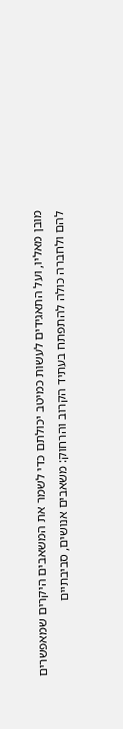מובן מאליו, ועל התאגידים לעשות כמיטב יכולתם כדי לשמר את המשאבים היקרים שמאפשרים להם ולחברה כולה להתפתח בעתיד הקרוב והרחוק: משאבים אנושים, סביבתיים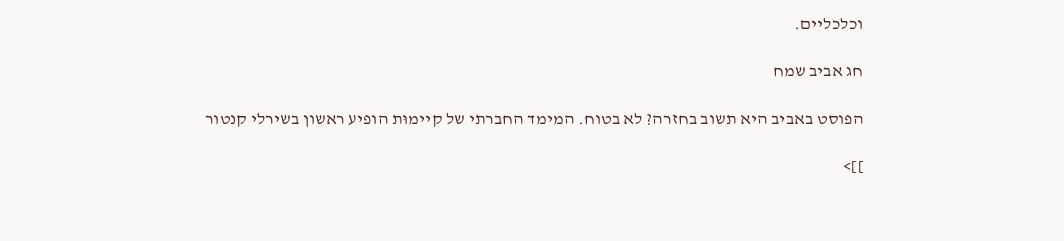וכלכליים.

חג אביב שמח

הפוסט באביב היא תשוב בחזרה? לא בטוח. המימד החברתי של קיימוּת הופיע ראשון בשירלי קנטור

]]>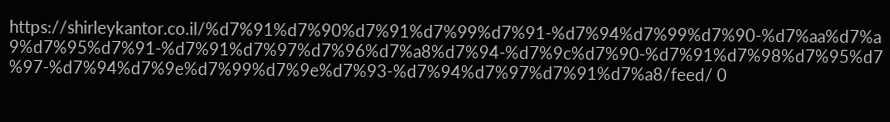https://shirleykantor.co.il/%d7%91%d7%90%d7%91%d7%99%d7%91-%d7%94%d7%99%d7%90-%d7%aa%d7%a9%d7%95%d7%91-%d7%91%d7%97%d7%96%d7%a8%d7%94-%d7%9c%d7%90-%d7%91%d7%98%d7%95%d7%97-%d7%94%d7%9e%d7%99%d7%9e%d7%93-%d7%94%d7%97%d7%91%d7%a8/feed/ 0